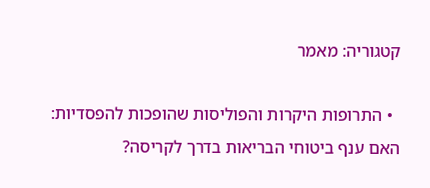קטגוריה: מאמר

  • התרופות היקרות והפוליסות שהופכות להפסדיות: האם ענף ביטוחי הבריאות בדרך לקריסה?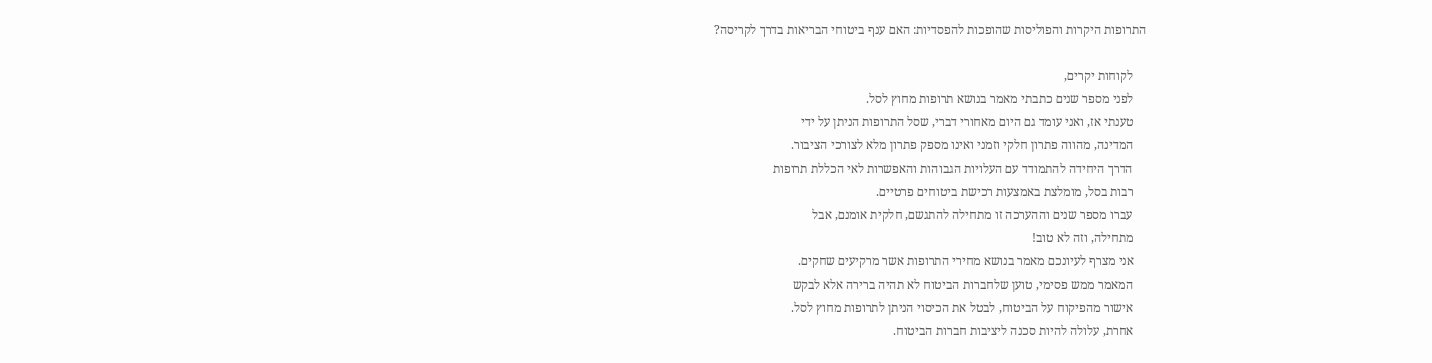התרופות היקרות והפוליסות שהופכות להפסדיות: האם ענף ביטוחי הבריאות בדרך לקריסה?

    לקוחות יקרים,
    לפני מספר שנים כתבתי מאמר בנושא תרופות מחוץ לסל.
    טענתי אז, ואני עומד גם היום מאחורי דברי, שסל התרופות הניתן על ידי
    המדינה, מהווה פתרון חלקי וזמני ואינו מספק פתרון מלא לצורכי הציבור.
    הדרך היחידה להתמודד עם העלויות הגבוהות והאפשרות לאי הכללת תרופות
    רבות בסל, מומלצת באמצעות רכישת ביטוחים פרטיים.
    עברו מספר שנים וההערכה זו מתחילה להתגשם, חלקית אומנם, אבל
    מתחילה, וזה לא טוב!
    אני מצרף לעיונכם מאמר בנושא מחירי התרופות אשר מרקיעים שחקים.
    המאמר ממש פסימי, טוען שלחברות הביטוח לא תהיה ברירה אלא לבקש
    אישור מהפיקוח על הביטוח, לבטל את הכיסוי הניתן לתרופות מחוץ לסל.
    אחרת, עלולה להיות סכנה ליציבות חברות הביטוח.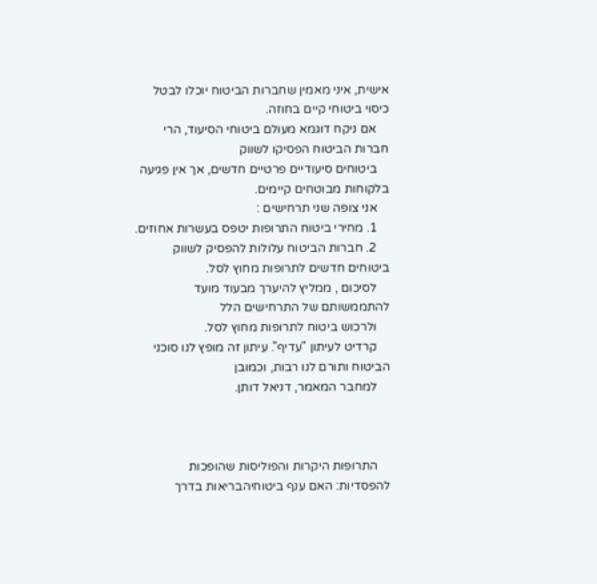אישית, איני מאמין שחברות הביטוח יוכלו לבטל כיסוי ביטוחי קיים בחוזה.
    אם ניקח דוגמא מעולם ביטוחי הסיעוד, הרי חברות הביטוח הפסיקו לשווק
    ביטוחים סיעודיים פרטיים חדשים, אך אין פגיעה בלקוחות מבוטחים קיימים.
    אני צופה שני תרחישים :
    1. מחירי ביטוח התרופות יטפס בעשרות אחוזים.
    2. חברות הביטוח עלולות להפסיק לשווק ביטוחים חדשים לתרופות מחוץ לסל.
    לסיכום , ממליץ להיערך מבעוד מועד להתממשותם של התרחישים הלל
    ולרכוש ביטוח לתרופות מחוץ לסל.
    קרדיט לעיתון "עדיף". עיתון זה מופץ לנו סוכני הביטוח ותורם לנו רבות, וכמובן
    למחבר המאמר, דניאל דותן.



    התרופות היקרות והפוליסות שהופכות להפסדיות: האם ענף ביטוחיהבריאות בדרך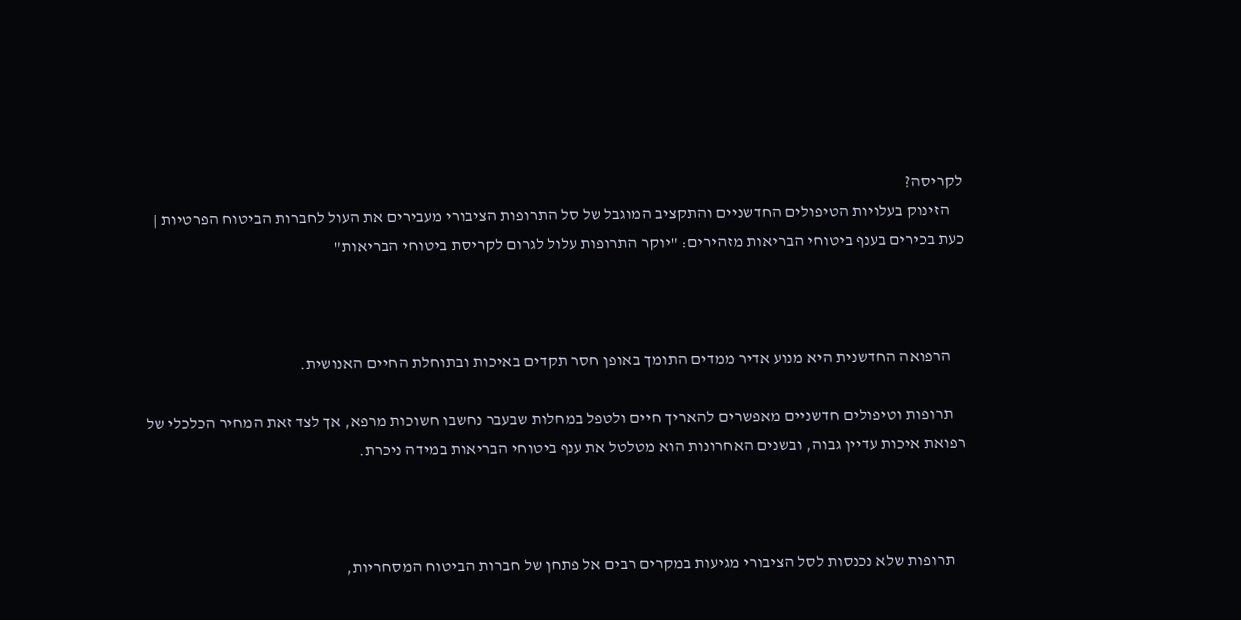לקריסה?
    הזינוק בעלויות הטיפולים החדשניים והתקציב המוגבל של סל התרופות הציבורי מעבירים את העול לחברות הביטוח הפרטיות | כעת בכירים בענף ביטוחי הבריאות מזהירים: "יוקר התרופות עלול לגרום לקריסת ביטוחי הבריאות"



    הרפואה החדשנית היא מנוע אדיר ממדים התומך באופן חסר תקדים באיכות ובתוחלת החיים האנושית.

    תרופות וטיפולים חדשניים מאפשרים להאריך חיים ולטפל במחלות שבעבר נחשבו חשוכות מרפא, אך לצד זאת המחיר הכלכלי של רפואת איכות עדיין גבוה, ובשנים האחרונות הוא מטלטל את ענף ביטוחי הבריאות במידה ניכרת.



    תרופות שלא נכנסות לסל הציבורי מגיעות במקרים רבים אל פתחן של חברות הביטוח המסחריות,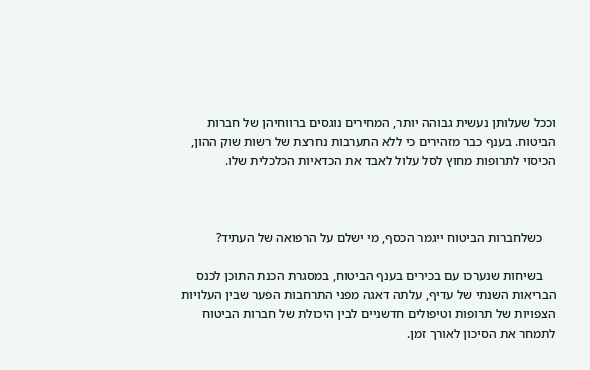וככל שעלותן נעשית גבוהה יותר, המחירים נוגסים ברווחיהן של חברות הביטוח. בענף כבר מזהירים כי ללא התערבות נחרצת של רשות שוק ההון, הכיסוי לתרופות מחוץ לסל עלול לאבד את הכדאיות הכלכלית שלו.



    כשלחברות הביטוח ייגמר הכסף, מי ישלם על הרפואה של העתיד?

    בשיחות שנערכו עם בכירים בענף הביטוח, במסגרת הכנת התוכן לכנס הבריאות השנתי של עדיף, עלתה דאגה מפני התרחבות הפער שבין העלויות הצפויות של תרופות וטיפולים חדשניים לבין היכולת של חברות הביטוח לתמחר את הסיכון לאורך זמן.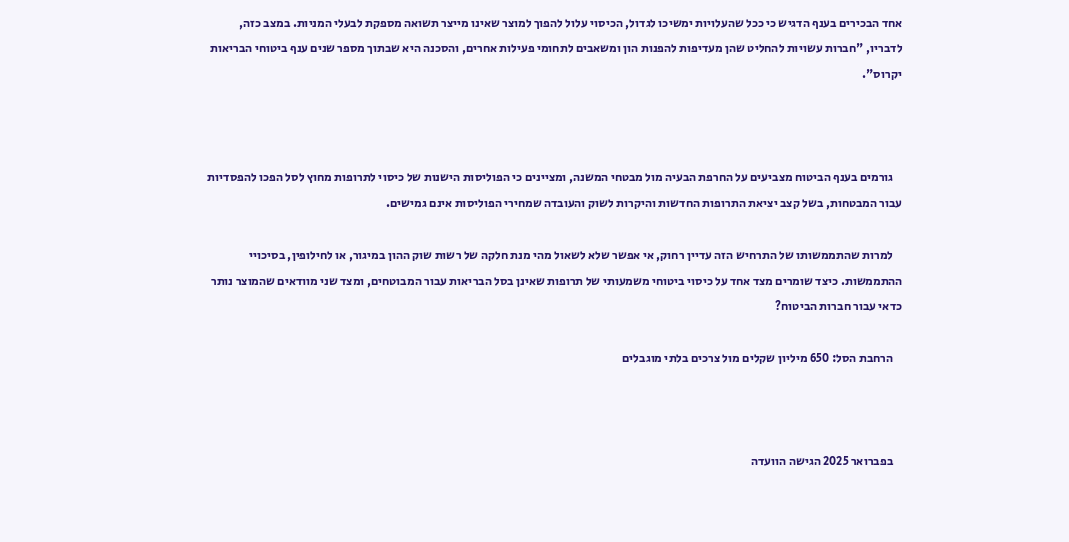אחד הבכירים בענף הדגיש כי ככל שהעלויות ימשיכו לגדול, הכיסוי עלול להפוך למוצר שאינו מייצר תשואה מספקת לבעלי המניות. במצב כזה, לדבריו, "חברות עשויות להחליט שהן מעדיפות להפנות הון ומשאבים לתחומי פעילות אחרים, והסכנה היא שבתוך מספר שנים ענף ביטוחי הבריאות יקרוס".



    גורמים בענף הביטוח מצביעים על החרפת הבעיה מול מבטחי המשנה, ומציינים כי הפוליסות הישנות של כיסוי לתרופות מחוץ לסל הפכו להפסדיות עבור המבטחות, בשל קצב יציאת התרופות החדשות והיקרות לשוק והעובדה שמחירי הפוליסות אינם גמישים.

    למרות שהתממשותו של התרחיש הזה עדיין רחוק, אי אפשר שלא לשאול מהי מנת חלקה של רשות שוק ההון במיגור, או לחילופין, בסיכויי ההתממשות. כיצד שומרים מצד אחד על כיסוי ביטוחי משמעותי של תרופות שאינן בסל הבריאות עבור המבוטחים, ומצד שני מוודאים שהמוצר נותר כדאי עבור חברות הביטוח?

    הרחבת הסל: 650 מיליון שקלים מול צרכים בלתי מוגבלים



    בפברואר 2025 הגישה הוועדה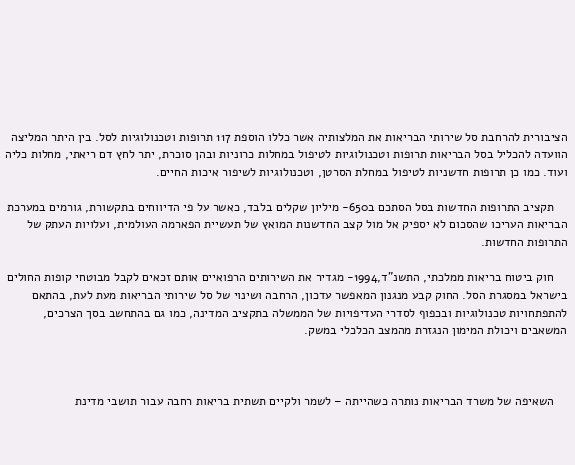הציבורית להרחבת סל שירותי הבריאות את המלצותיה אשר כללו הוספת 117 תרופות וטכנולוגיות לסל. בין היתר המליצה הוועדה להכליל בסל הבריאות תרופות וטכנולוגיות לטיפול במחלות כרוניות ובהן סוכרת, יתר לחץ דם ריאתי, מחלות כליה ועוד. כמו כן תרופות חדשניות לטיפול במחלת הסרטן, וטכנולוגיות לשיפור איכות החיים.

    תקציב התרופות החדשות בסל הסתכם ב650- מיליון שקלים בלבד, כאשר על פי הדיווחים בתקשורת, גורמים במערכת הבריאות העריכו שהסכום לא יספיק אל מול קצב החדשנות המואץ של תעשיית הפארמה העולמית, ועלויות העתק של התרופות החדשות.

    חוק ביטוח בריאות ממלכתי, התשנ"ד,1994- מגדיר את השירותים הרפואיים אותם זכאים לקבל מבוטחי קופות החולים בישראל במסגרת הסל. החוק קבע מנגנון המאפשר עדכון, הרחבה ושינוי של סל שירותי הבריאות מעת לעת, בהתאם להתפתחויות טכנולוגיות ובכפוף לסדרי העדיפויות של הממשלה בתקציב המדינה, כמו גם בהתחשב בסך הצרכים, המשאבים ויכולת המימון הנגזרת מהמצב הכלכלי במשק.



    השאיפה של משרד הבריאות נותרה כשהייתה – לשמר ולקיים תשתית בריאות רחבה עבור תושבי מדינת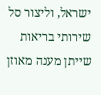ישראל, וליצור סל שירותי בריאות שייתן מענה מאוזן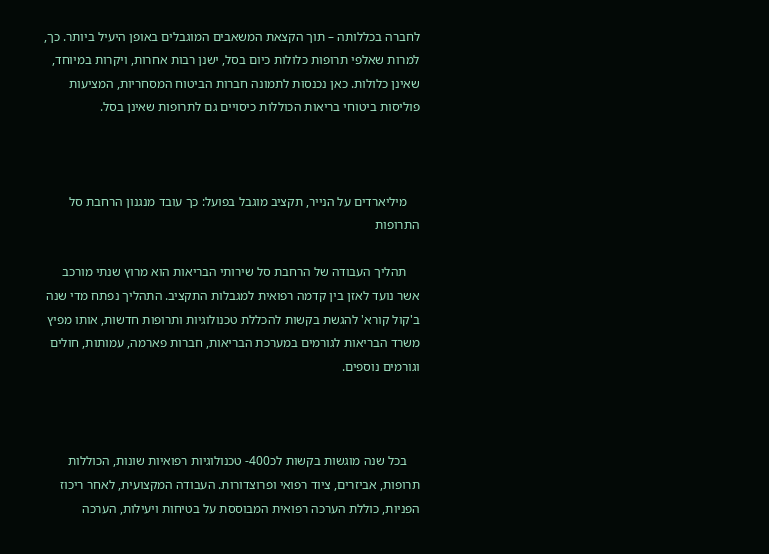לחברה בכללותה – תוך הקצאת המשאבים המוגבלים באופן היעיל ביותר. כך, למרות שאלפי תרופות כלולות כיום בסל, ישנן רבות אחרות, ויקרות במיוחד, שאינן כלולות. כאן נכנסות לתמונה חברות הביטוח המסחריות, המציעות פוליסות ביטוחי בריאות הכוללות כיסויים גם לתרופות שאינן בסל.



    מיליארדים על הנייר, תקציב מוגבל בפועל: כך עובד מנגנון הרחבת סל התרופות

    תהליך העבודה של הרחבת סל שירותי הבריאות הוא מרוץ שנתי מורכב אשר נועד לאזן בין קדמה רפואית למגבלות התקציב. התהליך נפתח מדי שנה ב'קול קורא' להגשת בקשות להכללת טכנולוגיות ותרופות חדשות, אותו מפיץ משרד הבריאות לגורמים במערכת הבריאות, חברות פארמה, עמותות, חולים וגורמים נוספים.



    בכל שנה מוגשות בקשות לכ400- טכנולוגיות רפואיות שונות, הכוללות תרופות, אביזרים, ציוד רפואי ופרוצדורות. העבודה המקצועית, לאחר ריכוז הפניות, כוללת הערכה רפואית המבוססת על בטיחות ויעילות, הערכה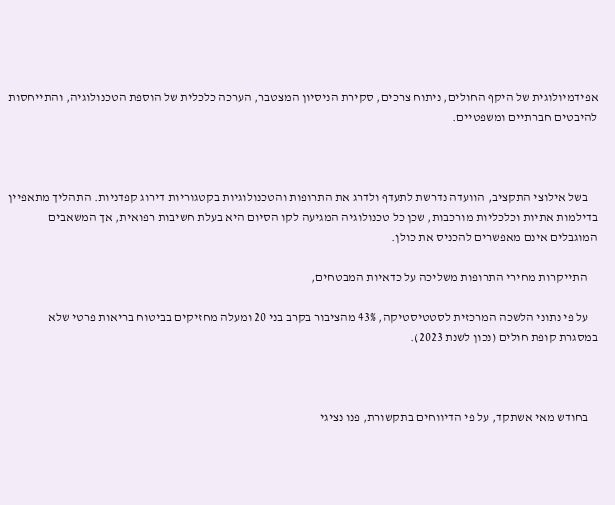אפידמיולוגית של היקף החולים, ניתוח צרכים, סקירת הניסיון המצטבר, הערכה כלכלית של הוספת הטכנולוגיה, והתייחסות להיבטים חברתיים ומשפטיים.



    בשל אילוצי התקציב, הוועדה נדרשת לתעדף ולדרג את התרופות והטכנולוגיות בקטגוריות דירוג קפדניות. התהליך מתאפיין בדילמות אתיות וכלכליות מורכבות, שכן כל טכנולוגיה המגיעה לקו הסיום היא בעלת חשיבות רפואית, אך המשאבים המוגבלים אינם מאפשרים להכניס את כולן.

    התייקרות מחירי התרופות משליכה על כדאיות המבטחים,

    על פי נתוני הלשכה המרכזית לסטטיסטיקה, 43% מהציבור בקרב בני 20 ומעלה מחזיקים בביטוח בריאות פרטי שלא במסגרת קופת חולים (נכון לשנת 2023).



    בחודש מאי אשתקד, על פי הדיווחים בתקשורת, פנו נציגי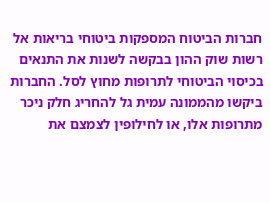חברות הביטוח המספקות ביטוחי בריאות אל רשות שוק ההון בבקשה לשנות את התנאים בכיסוי הביטוחי לתרופות מחוץ לסל. החברות ביקשו מהממונה עמית גל להחריג חלק ניכר מתרופות אלו, או לחילופין לצמצם את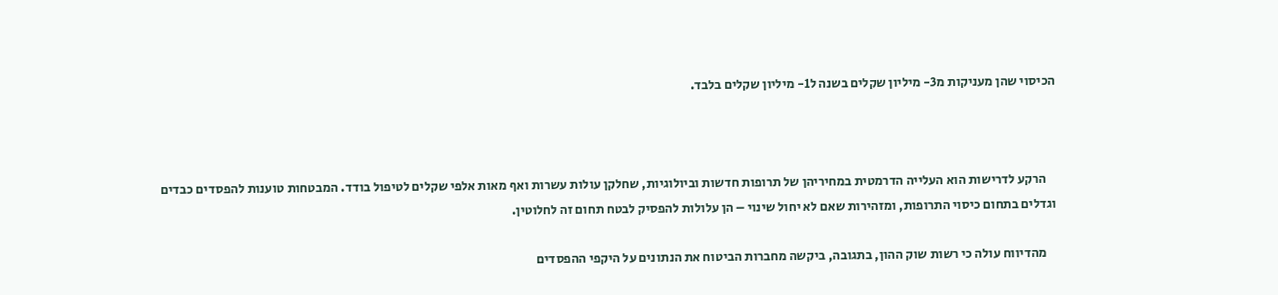הכיסוי שהן מעניקות מ3- מיליון שקלים בשנה ל1- מיליון שקלים בלבד.



    הרקע לדרישות הוא העלייה הדרמטית במחיריהן של תרופות חדשות וביולוגיות, שחלקן עולות עשרות ואף מאות אלפי שקלים לטיפול בודד. המבטחות טוענות להפסדים כבדים וגדלים בתחום כיסוי התרופות, ומזהירות שאם לא יחול שינוי – הן עלולות להפסיק לבטח תחום זה לחלוטין.

    מהדיווח עולה כי רשות שוק ההון, בתגובה, ביקשה מחברות הביטוח את הנתונים על היקפי ההפסדים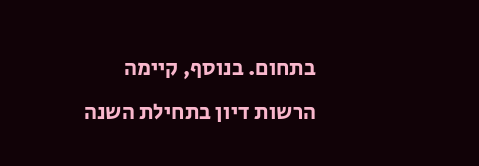בתחום. בנוסף, קיימה הרשות דיון בתחילת השנה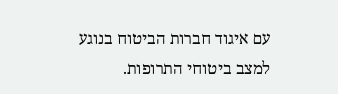עם איגוד חברות הביטוח בנוגע למצב ביטוחי התרופות.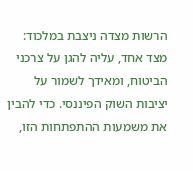הרשות מצדה ניצבת במלכוד: מצד אחד, עליה להגן על צרכני הביטוח, ומאידך לשמור על יציבות השוק הפיננסי. כדי להבין את משמעות ההתפתחות הזו,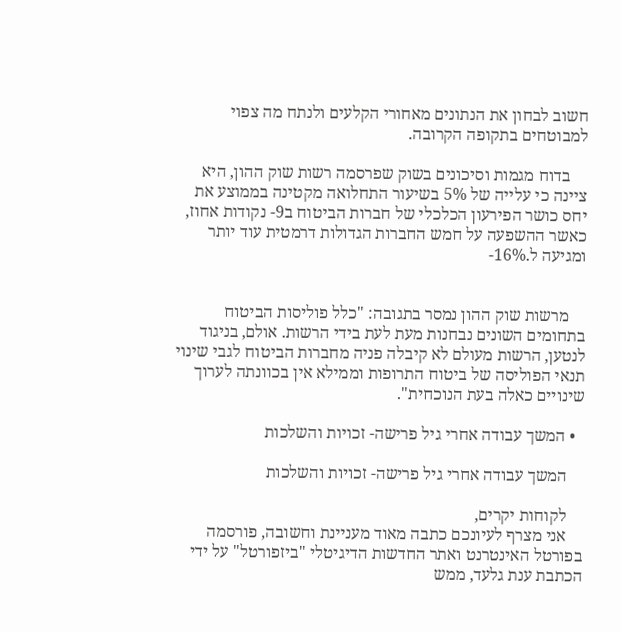חשוב לבחון את הנתונים מאחורי הקלעים ולנתח מה צפוי למבוטחים בתקופה הקרובה.

    בדוח מגמות וסיכונים בשוק שפרסמה רשות שוק ההון, היא ציינה כי עלייה של 5% בשיעור התחלואה מקטינה בממוצע את יחס כושר הפירעון הכלכלי של חברות הביטוח ב9- נקודות אחוז, כאשר ההשפעה על חמש החברות הגדולות דרמטית עוד יותר ומגיעה ל.16%-


    מרשות שוק ההון נמסר בתגובה: "כלל פוליסות הביטוח בתחומים השונים נבחנות מעת לעת בידי הרשות. אולם, בניגוד לנטען, הרשות מעולם לא קיבלה פניה מחברות הביטוח לגבי שינוי תנאי הפוליסה של ביטוח התרופות וממילא אין בכוונתה לערוך שינויים כאלה בעת הנוכחית".

  • המשך עבודה אחרי גיל פרישה- זכויות והשלכות

    המשך עבודה אחרי גיל פרישה- זכויות והשלכות

    לקוחות יקרים,
    אני מצרף לעיונכם כתבה מאוד מעניינת וחשובה, פורסמה בפורטל האינטרנט ואתר החדשות הדיגיטלי "ביזפורטל" על ידי הכתבת ענת גלעד, ממש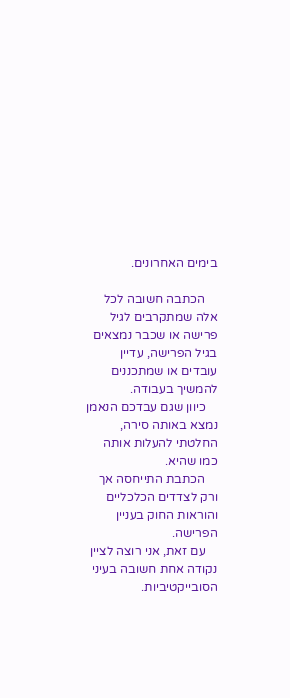בימים האחרונים.

    הכתבה חשובה לכל אלה שמתקרבים לגיל פרישה או שכבר נמצאים בגיל הפרישה, עדיין עובדים או שמתכננים להמשיך בעבודה.
    כיוון שגם עבדכם הנאמן נמצא באותה סירה, החלטתי להעלות אותה כמו שהיא.
    הכתבת התייחסה אך ורק לצדדים הכלכליים והוראות החוק בעניין הפרישה.
    עם זאת, אני רוצה לציין נקודה אחת חשובה בעיני הסובייקטיביות.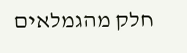חלק מהגמלאים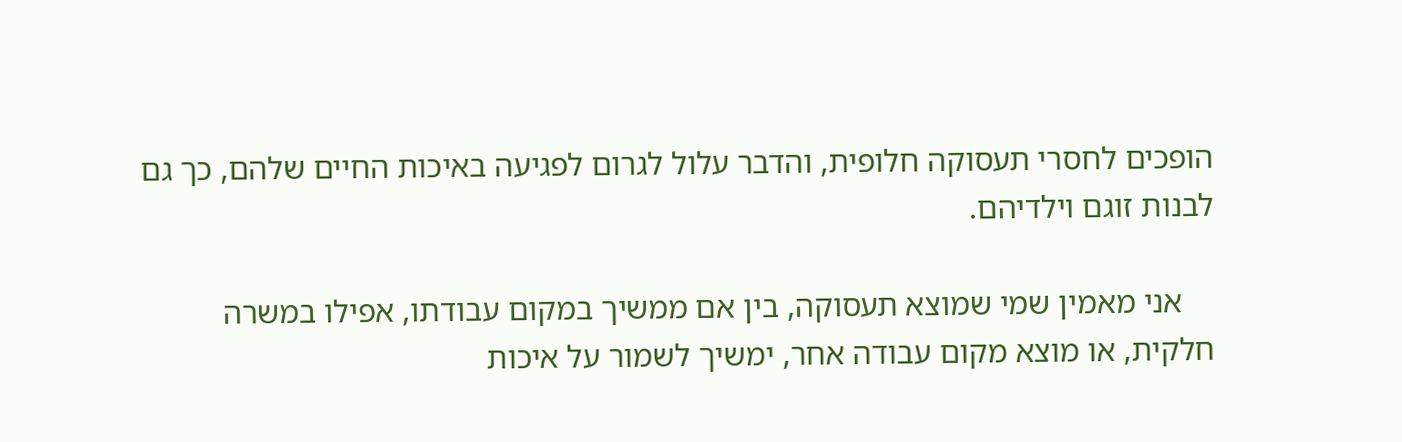הופכים לחסרי תעסוקה חלופית, והדבר עלול לגרום לפגיעה באיכות החיים שלהם, כך גם לבנות זוגם וילדיהם.

    אני מאמין שמי שמוצא תעסוקה, בין אם ממשיך במקום עבודתו, אפילו במשרה חלקית, או מוצא מקום עבודה אחר, ימשיך לשמור על איכות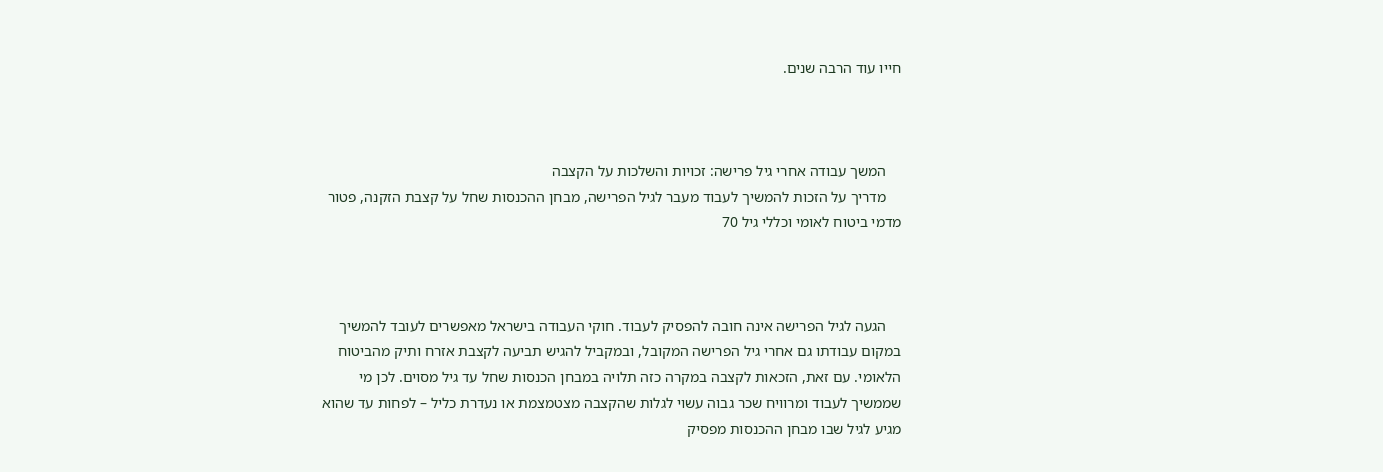חייו עוד הרבה שנים.



    המשך עבודה אחרי גיל פרישה: זכויות והשלכות על הקצבה
    מדריך על הזכות להמשיך לעבוד מעבר לגיל הפרישה, מבחן ההכנסות שחל על קצבת הזקנה, פטור מדמי ביטוח לאומי וכללי גיל 70



    הגעה לגיל הפרישה אינה חובה להפסיק לעבוד. חוקי העבודה בישראל מאפשרים לעובד להמשיך במקום עבודתו גם אחרי גיל הפרישה המקובל, ובמקביל להגיש תביעה לקצבת אזרח ותיק מהביטוח הלאומי. עם זאת, הזכאות לקצבה במקרה כזה תלויה במבחן הכנסות שחל עד גיל מסוים. לכן מי שממשיך לעבוד ומרוויח שכר גבוה עשוי לגלות שהקצבה מצטמצמת או נעדרת כליל – לפחות עד שהוא מגיע לגיל שבו מבחן ההכנסות מפסיק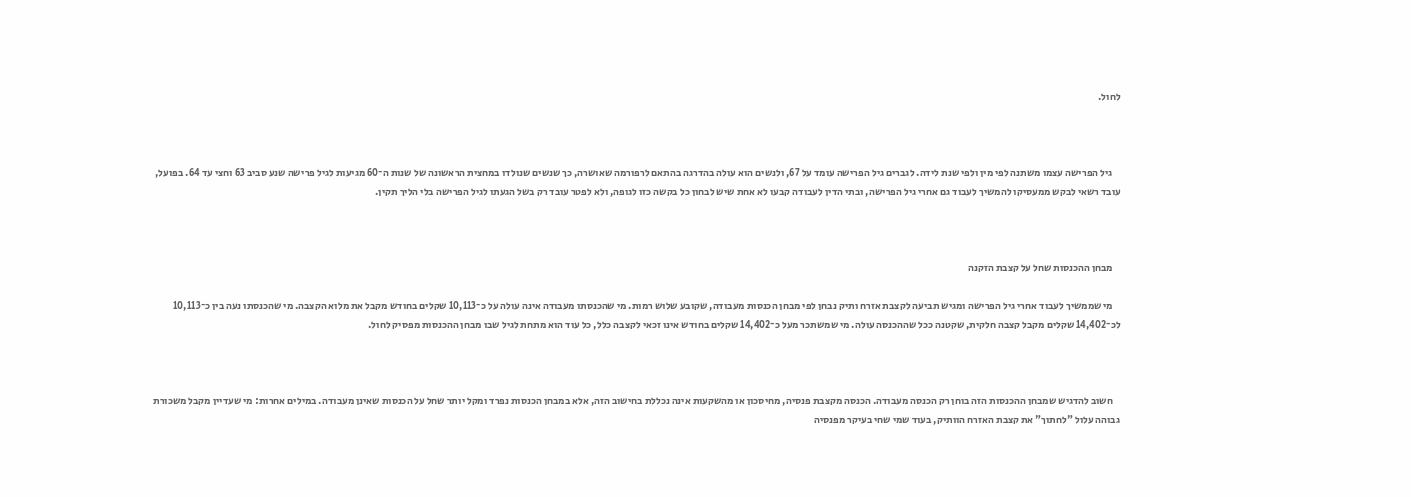לחול.



    גיל הפרישה עצמו משתנה לפי מין ולפי שנת לידה. לגברים גיל הפרישה עומד על 67, ולנשים הוא עולה בהדרגה בהתאם לרפורמה שאושרה, כך שנשים שנולדו במחצית הראשונה של שנות ה־60 מגיעות לגיל פרישה שנע סביב 63 וחצי עד 64. בפועל, עובד רשאי לבקש ממעסיקו להמשיך לעבוד גם אחרי גיל הפרישה, ובתי הדין לעבודה קבעו לא אחת שיש לבחון כל בקשה כזו לגופה, ולא לפטר עובד רק בשל הגעתו לגיל הפרישה בלי הליך תקין.



    מבחן ההכנסות שחל על קצבת הזקנה

    מי שממשיך לעבוד אחרי גיל הפרישה ומגיש תביעה לקצבת אזרח ותיק נבחן לפי מבחן הכנסות מעבודה, שקובע שלוש רמות. מי שהכנסתו מעבודה אינה עולה על כ־10,113 שקלים בחודש מקבל את מלוא הקצבה. מי שהכנסתו נעה בין כ־10,113 לכ־14,402 שקלים מקבל קצבה חלקית, שקטנה ככל שההכנסה עולה. מי שמשתכר מעל כ־14,402 שקלים בחודש אינו זכאי לקצבה כלל, כל עוד הוא מתחת לגיל שבו מבחן ההכנסות מפסיק לחול.



    חשוב להדגיש שמבחן ההכנסות הזה בוחן רק הכנסה מעבודה. הכנסה מקצבת פנסיה, מחיסכון או מהשקעות אינה נכללת בחישוב הזה, אלא במבחן הכנסות נפרד ומקל יותר שחל על הכנסות שאינן מעבודה. במילים אחרות: מי שעדיין מקבל משכורת גבוהה עלול "לחתוך" את קצבת האזרח הוותיק, בעוד שמי שחי בעיקר מפנסיה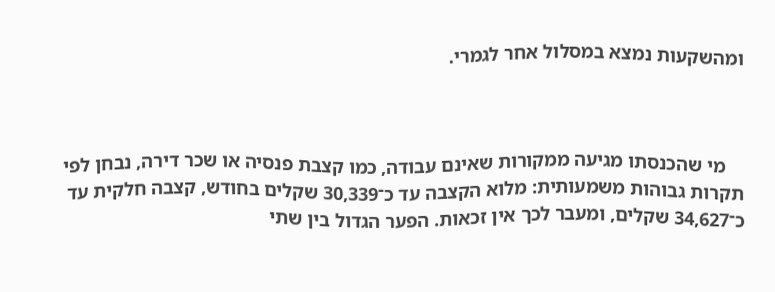ומהשקעות נמצא במסלול אחר לגמרי.



    מי שהכנסתו מגיעה ממקורות שאינם עבודה, כמו קצבת פנסיה או שכר דירה, נבחן לפי תקרות גבוהות משמעותית: מלוא הקצבה עד כ־30,339 שקלים בחודש, קצבה חלקית עד כ־34,627 שקלים, ומעבר לכך אין זכאות. הפער הגדול בין שתי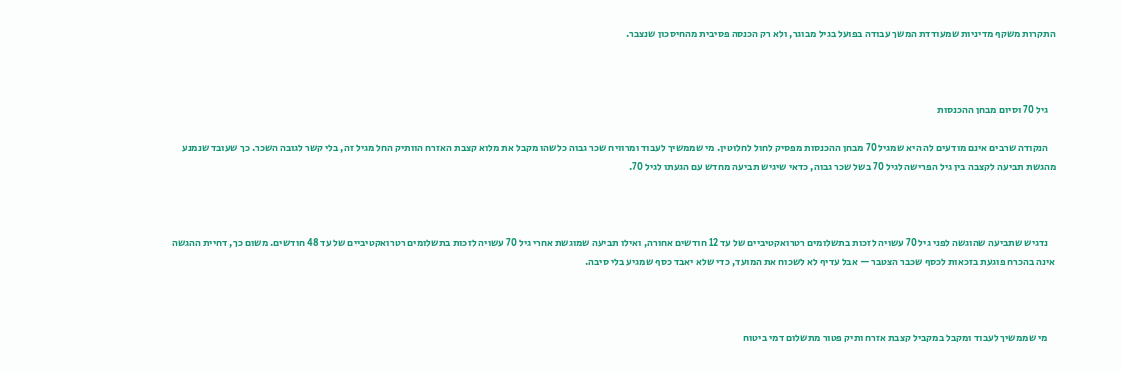התקרות משקף מדיניות שמעודדת המשך עבודה בפועל בגיל מבוגר, ולא רק הכנסה פסיבית מהחיסכון שנצבר.



    גיל 70 וסיום מבחן ההכנסות

    הנקודה שרבים אינם מודעים לה היא שמגיל 70 מבחן ההכנסות מפסיק לחול לחלוטין. מי שממשיך לעבוד ומרוויח שכר גבוה כלשהו מקבל את מלוא קצבת האזרח הוותיק החל מגיל זה, בלי קשר לגובה השכר. כך שעובד שנמנע מהגשת תביעה לקצבה בין גיל הפרישה לגיל 70 בשל שכר גבוה, כדאי שיגיש תביעה מחדש עם הגעתו לגיל 70.



    נדגיש שתביעה שהוגשה לפני גיל 70 עשויה לזכות בתשלומים רטרואקטיביים של עד 12 חודשים אחורה, ואילו תביעה שמוגשת אחרי גיל 70 עשויה לזכות בתשלומים רטרואקטיביים של עד 48 חודשים. משום כך, דחיית ההגשה אינה בהכרח פוגעת בזכאות לכסף שכבר הצטבר — אבל עדיף לא לשכוח את המועד, כדי שלא יאבד כסף שמגיע בלי סיבה.



    מי שממשיך לעבוד ומקבל במקביל קצבת אזרח ותיק פטור מתשלום דמי ביטוח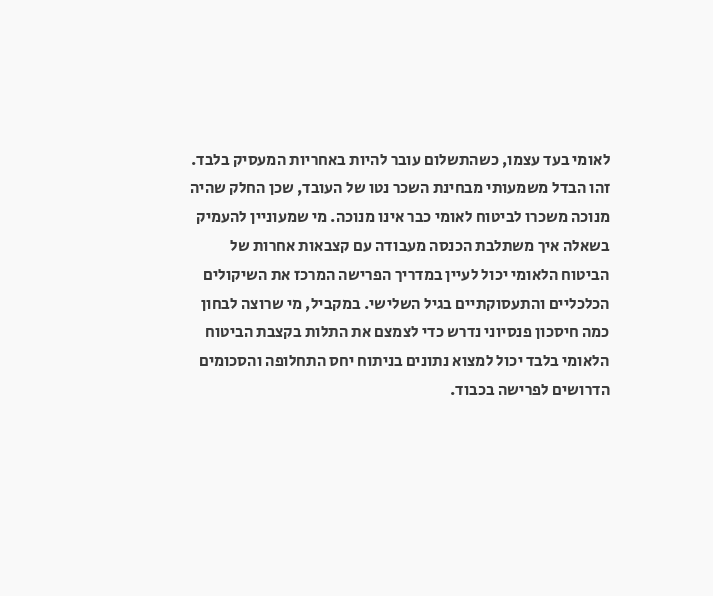לאומי בעד עצמו, כשהתשלום עובר להיות באחריות המעסיק בלבד. זהו הבדל משמעותי מבחינת השכר נטו של העובד, שכן החלק שהיה מנוכה משכרו לביטוח לאומי כבר אינו מנוכה. מי שמעוניין להעמיק בשאלה איך משתלבת הכנסה מעבודה עם קצבאות אחרות של הביטוח הלאומי יכול לעיין במדריך הפרישה המרכז את השיקולים הכלכליים והתעסוקתיים בגיל השלישי. במקביל, מי שרוצה לבחון כמה חיסכון פנסיוני נדרש כדי לצמצם את התלות בקצבת הביטוח הלאומי בלבד יכול למצוא נתונים בניתוח יחס התחלופה והסכומים הדרושים לפרישה בכבוד.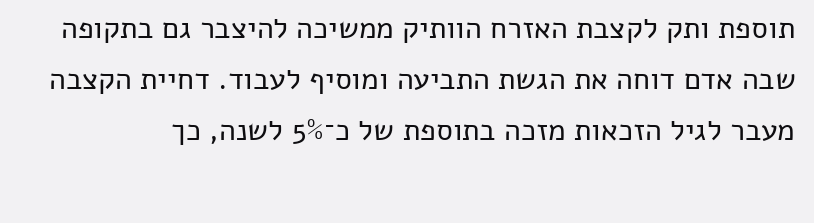תוספת ותק לקצבת האזרח הוותיק ממשיכה להיצבר גם בתקופה שבה אדם דוחה את הגשת התביעה ומוסיף לעבוד. דחיית הקצבה מעבר לגיל הזכאות מזכה בתוספת של כ־5% לשנה, כך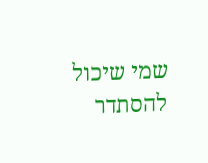שמי שיכול להסתדר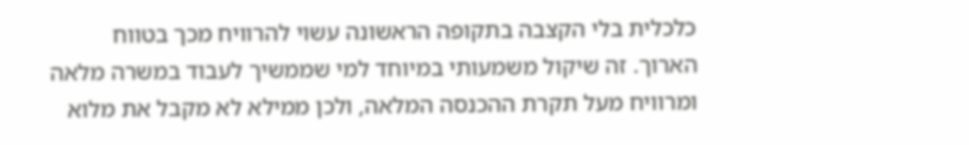כלכלית בלי הקצבה בתקופה הראשונה עשוי להרוויח מכך בטווח הארוך. זה שיקול משמעותי במיוחד למי שממשיך לעבוד במשרה מלאה ומרוויח מעל תקרת ההכנסה המלאה, ולכן ממילא לא מקבל את מלוא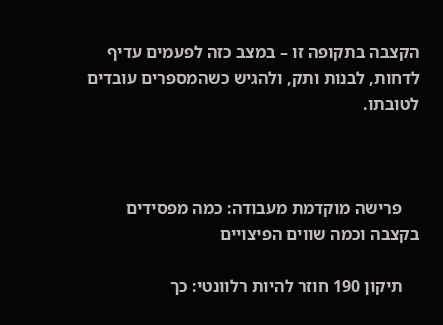הקצבה בתקופה זו – במצב כזה לפעמים עדיף לדחות, לבנות ותק, ולהגיש כשהמספרים עובדים לטובתו.



    פרישה מוקדמת מעבודה: כמה מפסידים בקצבה וכמה שווים הפיצויים

    תיקון 190 חוזר להיות רלוונטי: כך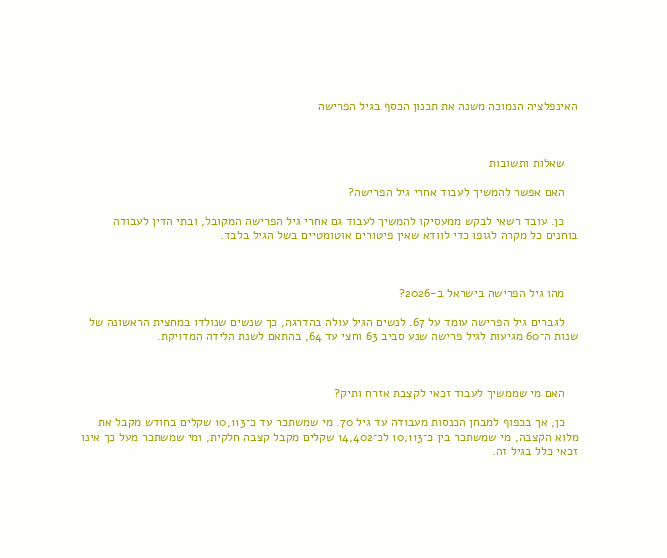האינפלציה הנמוכה משנה את תכנון הכסף בגיל הפרישה



    שאלות ותשובות

    האם אפשר להמשיך לעבוד אחרי גיל הפרישה?

    כן. עובד רשאי לבקש ממעסיקו להמשיך לעבוד גם אחרי גיל הפרישה המקובל, ובתי הדין לעבודה בוחנים כל מקרה לגופו כדי לוודא שאין פיטורים אוטומטיים בשל הגיל בלבד.



    מהו גיל הפרישה בישראל ב-2026?

    לגברים גיל הפרישה עומד על 67. לנשים הגיל עולה בהדרגה, כך שנשים שנולדו במחצית הראשונה של שנות ה־60 מגיעות לגיל פרישה שנע סביב 63 וחצי עד 64, בהתאם לשנת הלידה המדויקת.



    האם מי שממשיך לעבוד זכאי לקצבת אזרח ותיק?

    כן, אך בכפוף למבחן הכנסות מעבודה עד גיל 70. מי שמשתכר עד כ־10,113 שקלים בחודש מקבל את מלוא הקצבה, מי שמשתכר בין כ־10,113 לכ־14,402 שקלים מקבל קצבה חלקית, ומי שמשתכר מעל כך אינו זכאי כלל בגיל זה.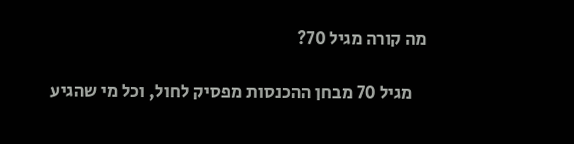מה קורה מגיל 70?

    מגיל 70 מבחן ההכנסות מפסיק לחול, וכל מי שהגיע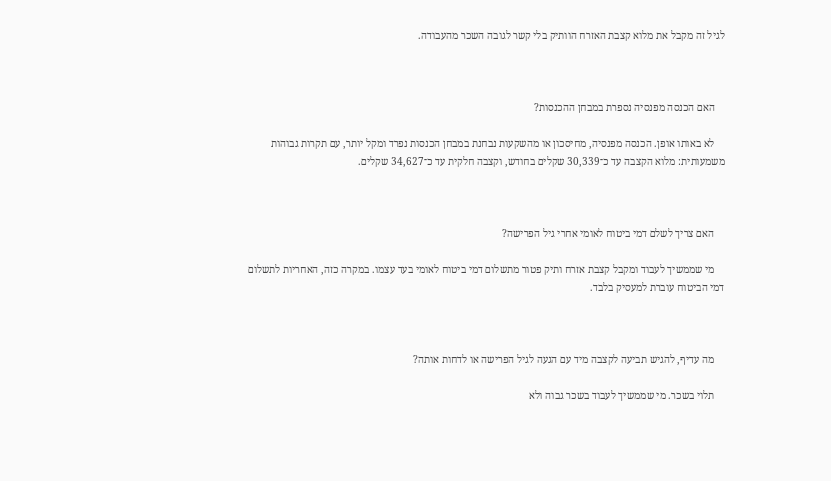לגיל זה מקבל את מלוא קצבת האזרח הוותיק בלי קשר לגובה השכר מהעבודה.



    האם הכנסה מפנסיה נספרת במבחן ההכנסות?

    לא באותו אופן. הכנסה מפנסיה, מחיסכון או מהשקעות נבחנת במבחן הכנסות נפרד ומקל יותר, עם תקרות גבוהות משמעותית: מלוא הקצבה עד כ־30,339 שקלים בחודש, וקצבה חלקית עד כ־34,627 שקלים.



    האם צריך לשלם דמי ביטוח לאומי אחרי גיל הפרישה?

    מי שממשיך לעבוד ומקבל קצבת אזרח ותיק פטור מתשלום דמי ביטוח לאומי בעד עצמו. במקרה כזה, האחריות לתשלום דמי הביטוח עוברת למעסיק בלבד.



    מה עדיף, להגיש תביעה לקצבה מיד עם הגעה לגיל הפרישה או לדחות אותה?

    תלוי בשכר. מי שממשיך לעבוד בשכר גבוה ולא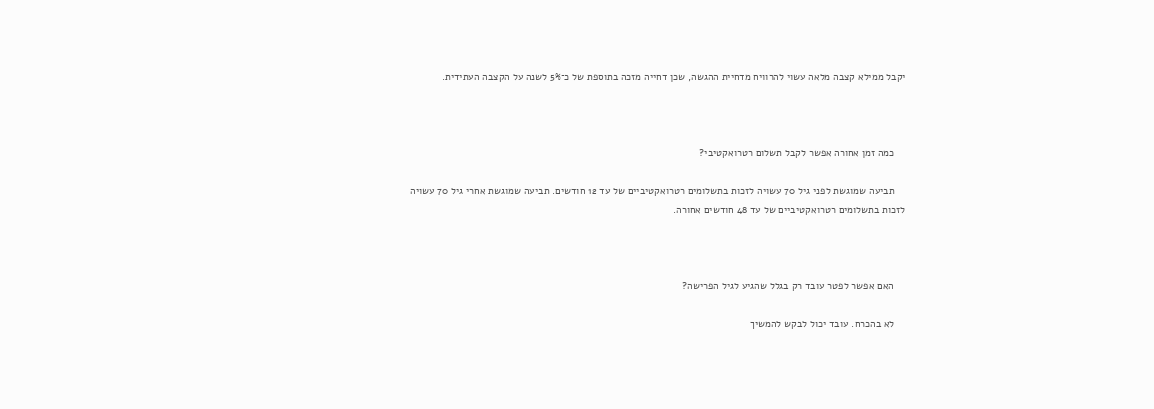יקבל ממילא קצבה מלאה עשוי להרוויח מדחיית ההגשה, שכן דחייה מזכה בתוספת של כ־5% לשנה על הקצבה העתידית.



    כמה זמן אחורה אפשר לקבל תשלום רטרואקטיבי?

    תביעה שמוגשת לפני גיל 70 עשויה לזכות בתשלומים רטרואקטיביים של עד 12 חודשים. תביעה שמוגשת אחרי גיל 70 עשויה לזכות בתשלומים רטרואקטיביים של עד 48 חודשים אחורה.



    האם אפשר לפטר עובד רק בגלל שהגיע לגיל הפרישה?

    לא בהכרח. עובד יכול לבקש להמשיך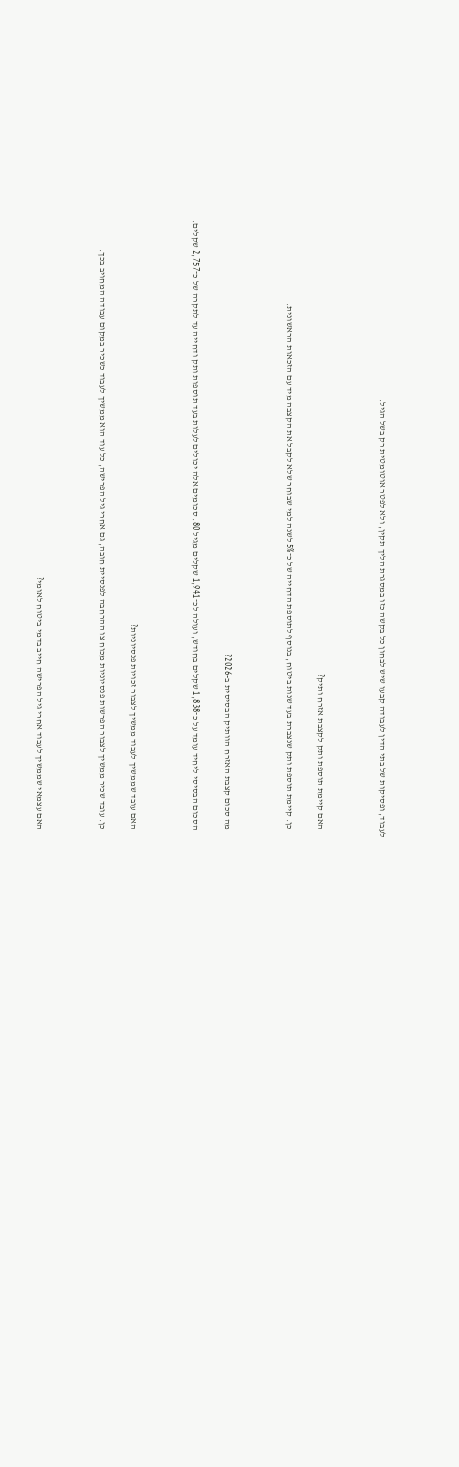לעבוד, ופסיקות של בתי הדין לעבודה קבעו שיש לבחון כל בקשה כזו במסגרת הליך תקין, ולא לפטר אוטומטית רק בשל הגיל.



    האם קיימת תוספת ותק לקצבת אזרח ותיק?

    כן. קיימת תוספת ותק שנצברת בעד שנות ביטוח, בנוסף לתוספת הדחייה של כ־5% לשנה למי שבוחר שלא לקבל את הקצבה מיד עם הזכאות הראשונית.



    מה סכום קצבת האזרח הוותיק הבסיסית ב-2026?

    הסכום הבסיסי ליחיד עומד על כ־1,838 שקלים בחודש, ועולה לכ־1,941 שקלים מגיל 80. סכומים אלה יכולים לעלות בעד תוספות ותק ודחייה עד לתקרה של כ־2,757 שקלים.



    האם עובד שממשיך לעבוד ממשיך לצבור זכויות פנסיוניות?

    כן. עובד שכיר ממשיך לצבור הפרשות פנסיוניות מכוח צו ההרחבה לפנסיית חובה, גם אחרי גיל הפרישה, כל עוד הוא ממשיך לעבוד כשכיר במקום עבודה המחויב בכך.



    האם עצמאי שממשיך לעבוד אחרי גיל הפרישה חייב בדמי ביטוח לאומי?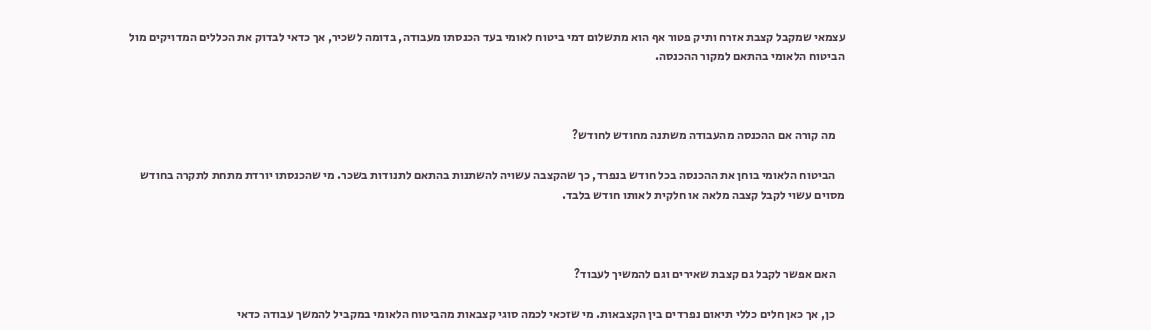עצמאי שמקבל קצבת אזרח ותיק פטור אף הוא מתשלום דמי ביטוח לאומי בעד הכנסתו מעבודה, בדומה לשכיר, אך כדאי לבדוק את הכללים המדויקים מול הביטוח הלאומי בהתאם למקור ההכנסה.



    מה קורה אם ההכנסה מהעבודה משתנה מחודש לחודש?

    הביטוח הלאומי בוחן את ההכנסה בכל חודש בנפרד, כך שהקצבה עשויה להשתנות בהתאם לתנודות בשכר. מי שהכנסתו יורדת מתחת לתקרה בחודש מסוים עשוי לקבל קצבה מלאה או חלקית לאותו חודש בלבד.



    האם אפשר לקבל גם קצבת שאירים וגם להמשיך לעבוד?

    כן, אך כאן חלים כללי תיאום נפרדים בין הקצבאות. מי שזכאי לכמה סוגי קצבאות מהביטוח הלאומי במקביל להמשך עבודה כדאי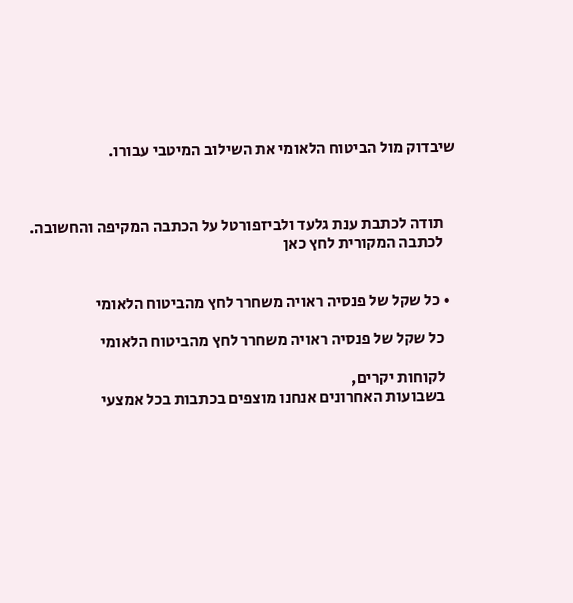שיבדוק מול הביטוח הלאומי את השילוב המיטבי עבורו.



    תודה לכתבת ענת גלעד ולביזפורטל על הכתבה המקיפה והחשובה.
    לכתבה המקורית לחץ כאן


  • כל שקל של פנסיה ראויה משחרר לחץ מהביטוח הלאומי

    כל שקל של פנסיה ראויה משחרר לחץ מהביטוח הלאומי

    לקוחות יקרים,
    בשבועות האחרונים אנחנו מוצפים בכתבות בכל אמצעי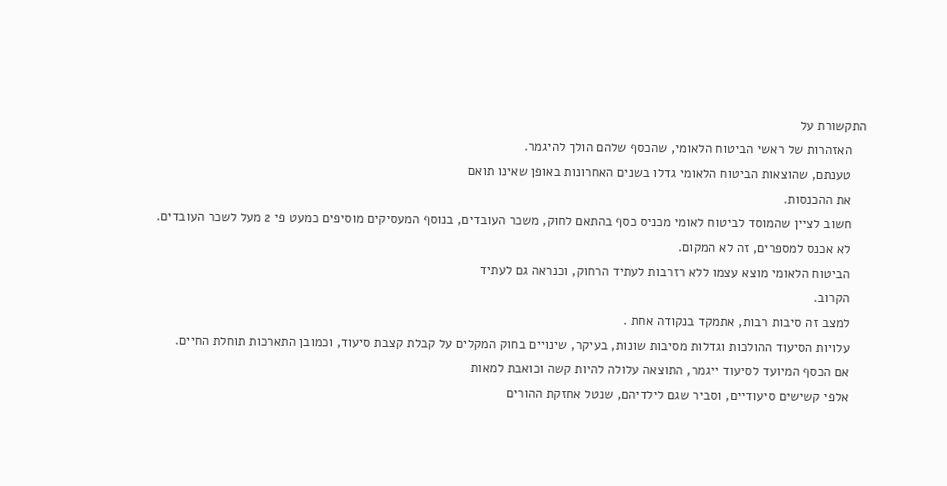התקשורת על
    האזהרות של ראשי הביטוח הלאומי, שהכסף שלהם הולך להיגמר.
    טענתם, שהוצאות הביטוח הלאומי גדלו בשנים האחרונות באופן שאינו תואם
    את ההכנסות.
    חשוב לציין שהמוסד לביטוח לאומי מכניס כסף בהתאם לחוק, משכר העובדים, בנוסף המעסיקים מוסיפים כמעט פי 2 מעל לשכר העובדים.
    לא אכנס למספרים, זה לא המקום.
    הביטוח הלאומי מוצא עצמו ללא רזרבות לעתיד הרחוק, וכנראה גם לעתיד
    הקרוב.
    למצב זה סיבות רבות, אתמקד בנקודה אחת .
    עלויות הסיעוד ההולכות וגדלות מסיבות שונות, בעיקר, שינויים בחוק המקלים על קבלת קצבת סיעוד, וכמובן התארכות תוחלת החיים.
    אם הכסף המיועד לסיעוד ייגמר, התוצאה עלולה להיות קשה וכואבת למאות
    אלפי קשישים סיעודיים, וסביר שגם לילדיהם, שנטל אחזקת ההורים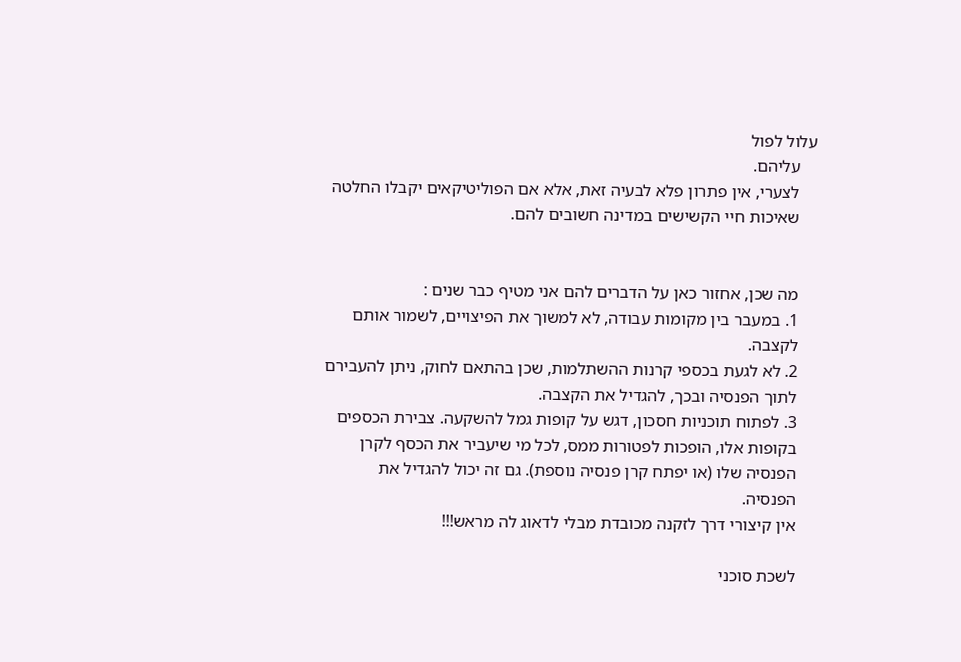עלול לפול
    עליהם.
    לצערי, אין פתרון פלא לבעיה זאת, אלא אם הפוליטיקאים יקבלו החלטה
    שאיכות חיי הקשישים במדינה חשובים להם.


    מה שכן, אחזור כאן על הדברים להם אני מטיף כבר שנים :
    1. במעבר בין מקומות עבודה, לא למשוך את הפיצויים, לשמור אותם
    לקצבה.
    2. לא לגעת בכספי קרנות ההשתלמות, שכן בהתאם לחוק, ניתן להעבירם
    לתוך הפנסיה ובכך, להגדיל את הקצבה.
    3. לפתוח תוכניות חסכון, דגש על קופות גמל להשקעה. צבירת הכספים
    בקופות אלו, הופכות לפטורות ממס, לכל מי שיעביר את הכסף לקרן
    הפנסיה שלו (או יפתח קרן פנסיה נוספת). גם זה יכול להגדיל את
    הפנסיה.
    אין קיצורי דרך לזקנה מכובדת מבלי לדאוג לה מראש!!!

    לשכת סוכני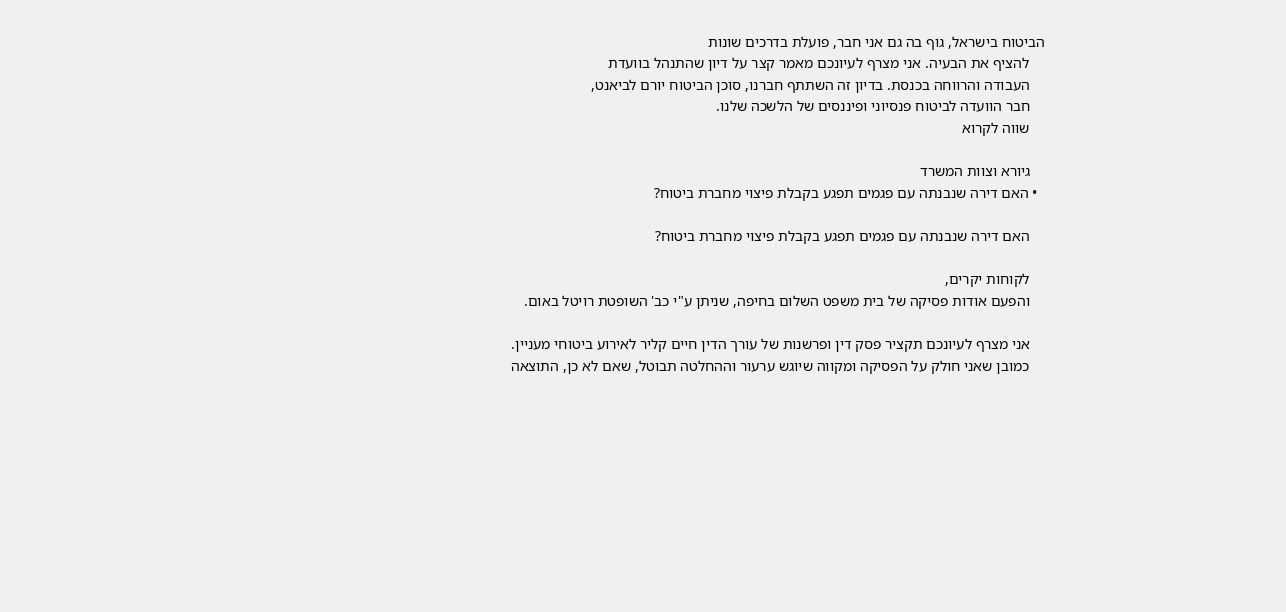הביטוח בישראל, גוף בה גם אני חבר, פועלת בדרכים שונות
    להציף את הבעיה. אני מצרף לעיונכם מאמר קצר על דיון שהתנהל בוועדת
    העבודה והרווחה בכנסת. בדיון זה השתתף חברנו, סוכן הביטוח יורם לביאנט,
    חבר הוועדה לביטוח פנסיוני ופיננסים של הלשכה שלנו.
    שווה לקרוא

    גיורא וצוות המשרד
  • האם דירה שנבנתה עם פגמים תפגע בקבלת פיצוי מחברת ביטוח?

    האם דירה שנבנתה עם פגמים תפגע בקבלת פיצוי מחברת ביטוח?

    לקוחות יקרים,
    והפעם אודות פסיקה של בית משפט השלום בחיפה, שניתן ע"י כב' השופטת רויטל באום.

    אני מצרף לעיונכם תקציר פסק דין ופרשנות של עורך הדין חיים קליר לאירוע ביטוחי מעניין.
    כמובן שאני חולק על הפסיקה ומקווה שיוגש ערעור וההחלטה תבוטל, שאם לא כן, התוצאה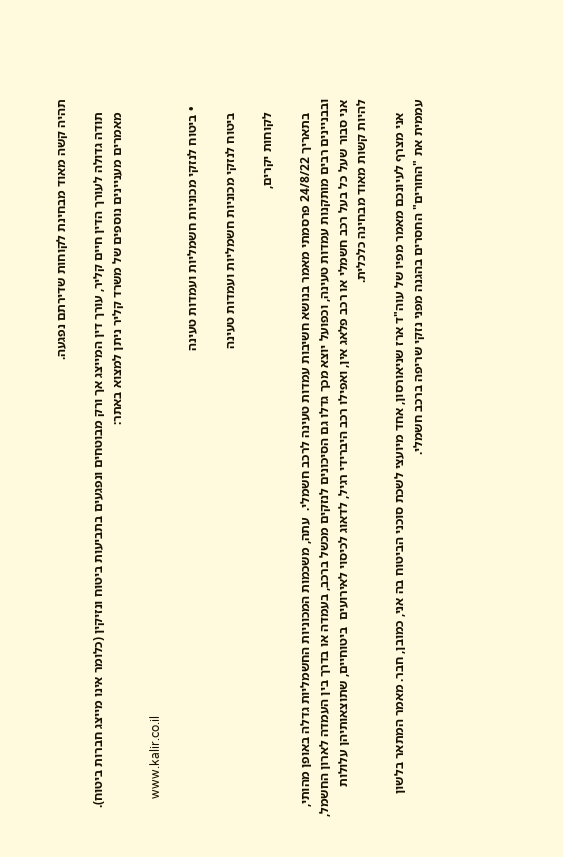תהיה קשה מאוד מבחינת לקוחות שדירתם נפגעה.

    תודה גדולה לעורך הדין חיים קליר, עורך דין המייצג אך ורק מבוטחים ונפגעים בתביעות ביטוח ונזיקין (כלומר אינו מייצג חברות ביטוח).
    מאמרים מעניינים נוספים של משרד קליר ניתן למצוא באתר:

      www.kalir.co.il

  • ביטוח לנזקי מכוניות חשמליות ועמדות טעינה

    ביטוח לנזקי מכוניות חשמליות ועמדות טעינה

    לקוחות יקרים,

    בתאריך 24/8/22 פרסמתי מאמר בנושא חשיבות עמדות טעינה לרכב חשמלי.  עתה, משכמות המכוניות החשמליות גדלה באופן מהותי, ובבניינים רבים מותקנות עמדות טעינה, וכפועל יוצא מכך גדלו גם הסיכונים לנזקים מכשל ברכב, בעמדה או בדרך בין העמדה לארון החשמל, אני סבור שעל כל בעל רכב חשמלי או רכב פלאג אין, ואפילו רכב היברידי רגיל, לדאוג לכיסוי לאירועים  ביטוחיים, שתוצאותיהן עלולות להיות קשות מאוד מבחינה כלכלית.

    אני מצרף לעיונכם מאמר מפיו של עוה"ד ארז שניאורסון, אחד מיועצי לשכת סוכני הביטוח בה אני, כמובן, חבר. מאמר המתאר בלשון עממית את "החורים" החסרים בהגנה מפני נזקי שריפה ברכב חשמלי.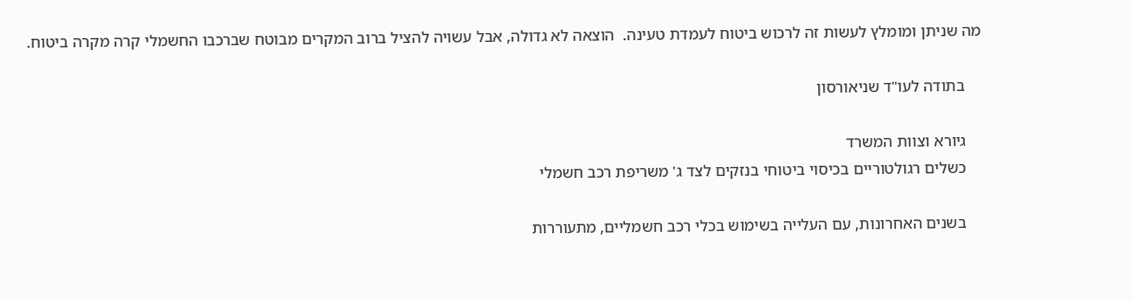מה שניתן ומומלץ לעשות זה לרכוש ביטוח לעמדת טעינה.  הוצאה לא גדולה, אבל עשויה להציל ברוב המקרים מבוטח שברכבו החשמלי קרה מקרה ביטוח.

    בתודה לעו"ד שניאורסון

    גיורא וצוות המשרד
    כשלים רגולטוריים בכיסוי ביטוחי בנזקים לצד ג' משריפת רכב חשמלי

    בשנים האחרונות, עם העלייה בשימוש בכלי רכב חשמליים, מתעוררות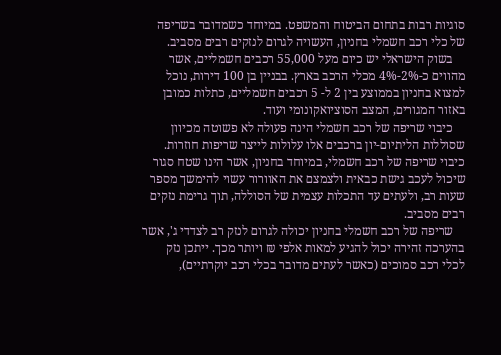סוגיות רבות בתחום הביטוח והמשפט. במיוחד כשמדובר בשריפה של כלי רכב חשמלי בחניון, העשויה לגרום לנזקים רבים מסביב.
    בשוק הישראלי יש כיום מעל 55,000 רכבים חשמליים, אשר מהווים כ-2%-4% מכלי הרכב בארץ. בבניין בן 100 דירות, נוכל למצוא בחניון בממוצע בין 2 ל- 5 רכבים חשמליים, כתלות כמובן באזור המגורים, המצב הסוציואקונומי ועוד.
    כיבוי שריפה של רכב חשמלי הינה פעולה לא פשוטה מכיוון שסוללות הליתיום-יון ברכבים אלו עלולות לייצר שריפות חוזרות. כיבוי שריפה של רכב חשמלי, במיוחד בחניון, אשר הינו שטח סגור שיכול לעכב גישת כבאית ולצמצם את האוורור עשוי להימשך מספר שעות רב, ולעתים עד התכלות עצמית של הסוללה, תוך גרימת נזקים רבים מסביב.
    שריפה של רכב חשמלי בחניון יכולה לגרום לנזק רב לצדדי ג', אשר בהערכה זהירה יכול להגיע למאות אלפי ₪ ויותר מכך. ייתכן נזק לכלי רכב סמוכים (כאשר לעתים מדובר בכלי רכב יוקרתיים),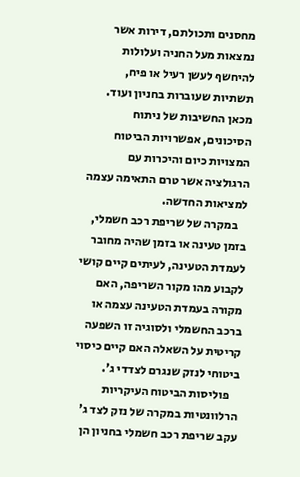מחסנים ותכולתם, דירות אשר נמצאות מעל החניה ועלולות להיחשף לעשן רעיל או פיח, תשתיות שעוברות בחניון ועוד. מכאן החשיבות של ניתוח הסיכונים, אפשרויות הביטוח המצויות כיום והיכרות עם הרגולציה אשר טרם התאימה עצמה למציאות החדשה.
    במקרה של שריפת רכב חשמלי, בזמן טעינה או בזמן שהיה מחובר לעמדת הטעינה, לעיתים קיים קושי לקבוע מהו מקור השריפה, האם מקורה בעמדת הטעינה עצמה או ברכב החשמלי ולסוגיה זו השפעה קריטית על השאלה האם קיים כיסוי ביטוחי לנזק שנגרם לצדדי ג'.
    פוליסות הביטוח העיקריות הרלוונטיות במקרה של נזק לצד ג' עקב שריפת רכב חשמלי בחניון הן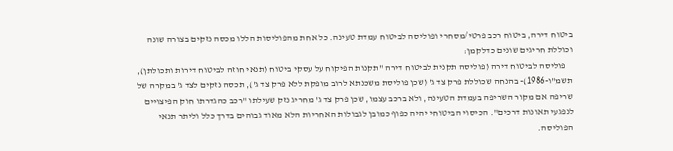ביטוח דירה, ביטוח רכב פרטי/מסחרי ופוליסה לביטוח עמדת טעינה. כל אחת מהפוליסות הללו מכסה נזקים בצורה שונה וכוללת חריגים שונים כדלקמן:
    פוליסה לביטוח דירה (פוליסה תקנית לביטוח דירה "תקנות הפיקוח על עסקי ביטוח (תנאי חוזה לביטוח דירות ותכולתן), תשמ"ו-1986)- בהנחה שכוללת פרק צד ג' (שכן פוליסת משכנתא לרוב מופקת ללא פרק צד ג'), תכסה נזקים לצד ג' במקרה של שריפה אם מקור השריפה בעמדת הטעינה, ולא ברכב עצמו, שכן פרק צד ג' מחריג נזק שעילתו "רכב כהגדרתו חוק הפיצויים לנפגעי תאונות דרכים". הכיסוי הביטוחי יהיה כפוף כמובן לגבולות האחריות הלא מאוד גבוהים בדרך כלל וליתר תנאי הפוליסה.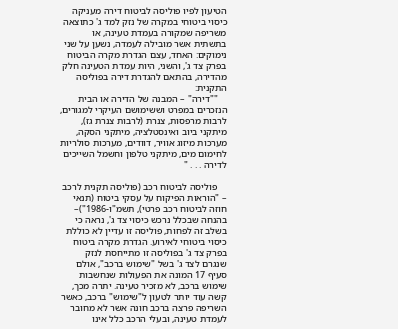הטיעון לפיו פוליסה לביטוח דירה מעניקה כיסוי ביטוחי במקרה של נזק למד ג' כתוצאה משריפה שמקורה בעמדת טעינה, או בתשתית אשר מובילה לעמדה, נשען על שני נימוקים: האחד, עצם הגדרת מקרה הביטוח בפרק צד ג', והשני, היות עמדת הטעינה חלק מהדירה, בהתאם להגדרת דירה בפוליסה התקנית:
    ""דירה" – המבנה של הדירה או הבית הנזכרים במפרט וששימושם העיקרי למגורים, לרבות מרפסות, צנרת (לרבות צנרת גז), מיתקני ביוב ואינסטלציה, מיתקני הסקה, מערכות מיזוג אוויר, דוודים, מערכות סולריות לחימום מים, מיתקני טלפון וחשמל השייכים לדירה . . . "

    פוליסה לביטוח רכב (פוליסה תקנית לרכב – "הוראות הפיקוח על עסקי ביטוח (תנאי חוזה לביטוח רכב פרטי), תשמ"ו-1986")– בהנחה שבכלל נרכש כיסוי צד ג', נראה כי בשלב זה לפחות, פוליסה זו עדיין לא כוללת כיסוי ביטוחי לאירוע. הגדרת מקרה ביטוח בפרק צד ג' בפוליסה זו מתייחסת לנזק שנגרם לצד ג' בשל "שימוש ברכב", אולם סעיף 17 המונה את הפעולות שנחשבות שימוש ברכב, לא מזכיר טעינה. יתרה מכך, קשה עוד יותר לטעון ל"שימוש" ברכב, כאשר השריפה פרצה ברכב חונה אשר לא מחובר לעמדת טעינה, ובעלי הרכב כלל אינו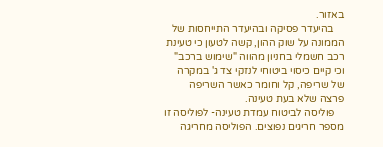באזור.
    בהיעדר פסיקה ובהיעדר התייחסות של הממונה על שוק ההון, קשה לטעון כי טעינת רכב חשמלי בחניון מהווה "שימוש ברכב" וכי קיים כיסוי ביטוחי לנזקי צד ג' במקרה של שריפה, קל וחומר כאשר השריפה פרצה שלא בעת טעינה.
    פוליסה לביטוח עמדת טעינה- לפוליסה זו מספר חריגים נפוצים. הפוליסה מחריגה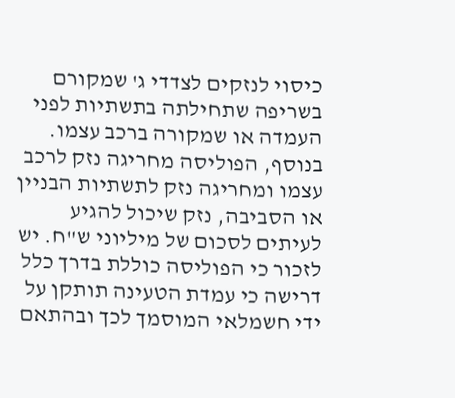כיסוי לנזקים לצדדי ג' שמקורם בשריפה שתחילתה בתשתיות לפני העמדה או שמקורה ברכב עצמו. בנוסף, הפוליסה מחריגה נזק לרכב עצמו ומחריגה נזק לתשתיות הבניין או הסביבה, נזק שיכול להגיע לעיתים לסכום של מיליוני ש"ח. יש לזכור כי הפוליסה כוללת בדרך כלל דרישה כי עמדת הטעינה תותקן על ידי חשמלאי המוסמך לכך ובהתאם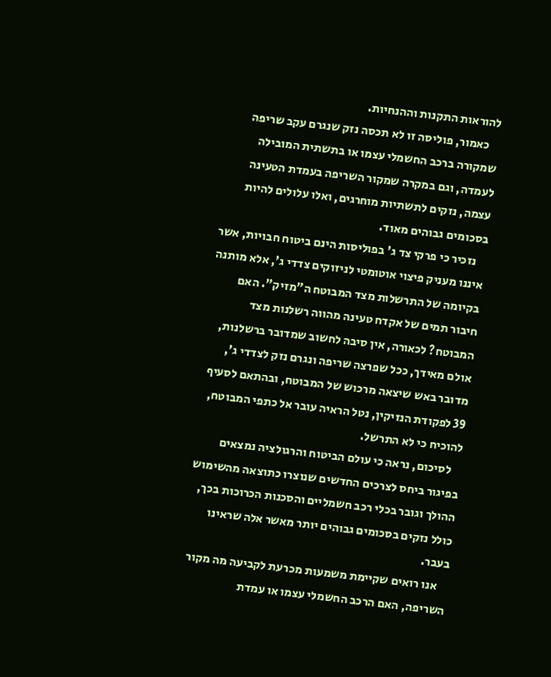להוראות התקנות וההנחיות.
    כאמור, פוליסה זו לא תכסה נזק שנגרם עקב שריפה שמקורה ברכב החשמלי עצמו או בתשתית המובילה לעמדה, וגם במקרה שמקור השריפה בעמדת הטעינה עצמה, נזקים לתשתיות מוחרגים, ואלו עלולים להיות בסכומים גבוהים מאוד.
    נזכיר כי פרקי צד ג' בפוליסות הינם ביטוח חבויות, אשר איננו מעניק פיצוי אוטומטי לניזוקים צדדי ג', אלא מותנה בקיומה של התרשלות מצד המבוטח ה"מזיק". האם חיבור תמים של אקדח טעינה מהווה רשלנות מצד המבוטח? לכאורה, אין סיבה לחשוב שמדובר ברשלנות, אולם מאידך, ככל שפרצה שריפה ונגרם נזק לצדדי ג', מדובר באש שיצאה מרכוש של המבוטח, ובהתאם לסעיף 39 לפקודת הנזיקין, נטל הראיה עובר אל כתפי המבוטח, להוכיח כי לא התרשל.
    לסיכום, נראה כי עולם הביטוח והרגולציה נמצאים בפיגור ביחס לצרכים החדשים שנוצרו כתוצאה מהשימוש ההולך וגובר בכלי רכב חשמליים והסכנות הכרוכות בכך, כולל נזקים בסכומים גבוהים יותר מאשר אלה שראינו בעבר.
    אנו רואים שקיימת משמעות מכרעת לקביעה מה מקור השריפה, האם הרכב החשמלי עצמו או עמדת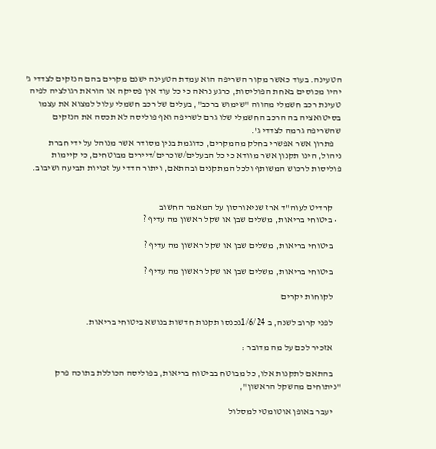הטעינה. בעוד כאשר מקור השריפה הוא עמדת הטעינה ישנם מקרים בהם הנזקים לצדדי ג' יהיו מכוסים באחת הפוליסות, כרגע נראה כי כל עוד אין פסיקה או הוראת רגולציה לפיה טעינת רכב חשמלי מהווה "שימוש ברכב", בעלים של רכב חשמלי עלול למצוא את עצמו בסיטואציה בה הרכב החשמלי שלו גרם לשריפה ואף פוליסה לא תכסה את הנזקים שהשריפה גרמה לצדדי ג'.
    פתרון אשר אפשרי בחלק מהמקרים, כדוגמת בנין מסודר אשר מנוהל על ידי חברת ניהול, הינו תקנון אשר מוודא כי כל הבעלים/שוכרים/דיירים מבוטחים, כי קיימות פוליסות לרכוש המשותף ולכל המתקנים ובהתאם, ויתור הדדי על זכויות תביעה ושיבוב.


    קרדיט לעוה"ד ארז שניאורסון על המאמר החשוב
  • ביטוחי בריאות, משלים שבן או שקל ראשון מה עדיף ?

    ביטוחי בריאות, משלים שבן או שקל ראשון מה עדיף ?

    ביטוחי בריאות, משלים שבן או שקל ראשון מה עדיף ?

    לקוחות יקרים

    לפני קרוב לשנה, ב 1/6/24נכנסו תקנות חדשות בנושא ביטוחי בריאות.

    אזכיר לכם על מה מדובר :

    בהתאם לתקנות אלו, כל מבוטח בביטוח בריאות, בפוליסה הכוללת בתוכה פרק "ניתוחים מהשקל הראשון",

    יעבר באופן אוטומטי למסלול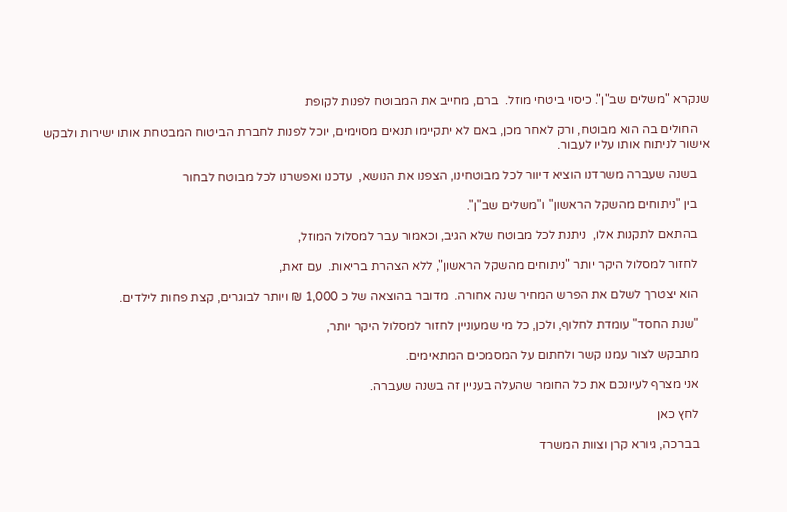שנקרא "משלים שב"ן". כיסוי ביטחי מוזל.  ברם, מחייב את המבוטח לפנות לקופת

    החולים בה הוא מבוטח, ורק לאחר מכן, באם לא יתקיימו תנאים מסוימים, יוכל לפנות לחברת הביטוח המבטחת אותו ישירות ולבקש אישור לניתוח אותו עליו לעבור.

    בשנה שעברה משרדנו הוציא דיוור לכל מבוטחינו, הצפנו את הנושא,  עדכנו ואפשרנו לכל מבוטח לבחור

    בין "ניתוחים מהשקל הראשון" ו"משלים שב"ן".

    בהתאם לתקנות אלו,  ניתנת לכל מבוטח שלא הגיב, וכאמור עבר למסלול המוזל,

    לחזור למסלול היקר יותר "ניתוחים מהשקל הראשון", ללא הצהרת בריאות.  עם זאת,

    הוא יצטרך לשלם את הפרש המחיר שנה אחורה.  מדובר בהוצאה של כ 1,000 ₪ ויותר לבוגרים, קצת פחות לילדים.

    "שנת החסד" עומדת לחלוף, ולכן, כל מי שמעוניין לחזור למסלול היקר יותר,

    מתבקש לצור עמנו קשר ולחתום על המסמכים המתאימים.

    אני מצרף לעיונכם את כל החומר שהעלה בעניין זה בשנה שעברה.

    לחץ כאן

    בברכה, גיורא קרן וצוות המשרד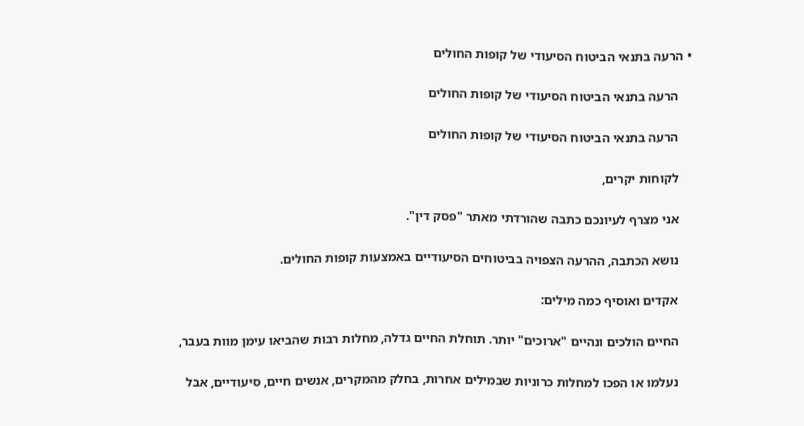• הרעה בתנאי הביטוח הסיעודי של קופות החולים

    הרעה בתנאי הביטוח הסיעודי של קופות החולים

    הרעה בתנאי הביטוח הסיעודי של קופות החולים

    לקוחות יקרים,

    אני מצרף לעיונכם כתבה שהורדתי מאתר "פסק דין".

    נושא הכתבה, ההרעה הצפויה בביטוחים הסיעודיים באמצעות קופות החולים.

    אקדים ואוסיף כמה מילים:

    החיים הולכים ונהיים "ארוכים" יותר. תוחלת החיים גדלה, מחלות רבות שהביאו עימן מוות בעבר,

    נעלמו או הפכו למחלות כרוניות שבמילים אחרות, בחלק מהמקרים, אנשים חיים, סיעודיים, אבל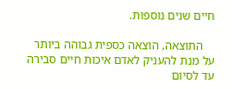חיים שנים נוספות.

    התוצאה, הוצאה כספית גבוהה ביותר על מנת להעניק לאדם איכות חיים סבירה עד לסיום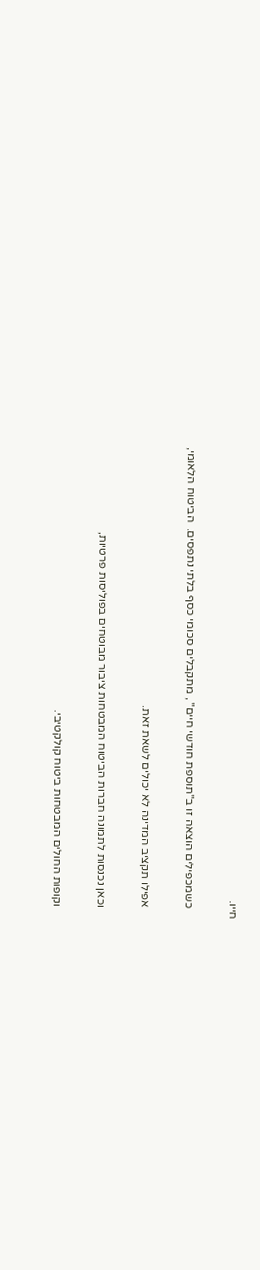חייו.

    כשמכפילים הוצאה זו ב"תוספת חודשי חיים" , מתקבלים סכומי כסף בלתי נתפסים.  הביטוח הלאומי,

    אפילו תקציב המדינה לא יכולים לשאת זאת.

    וכאן נכנסות לתמונה חברות הביטוח המבטחות ציבור מבוטחים בפוליסות פרטיות,

    וקופות החולים המבטחות ביטוח קולקטיבי.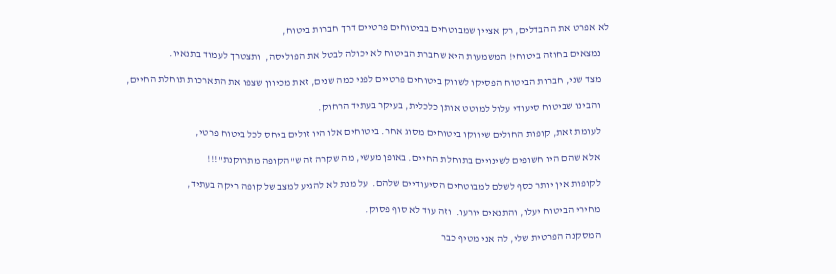לא אפרט את ההבדלים, רק אציין שמבוטחים בביטוחים פרטיים דרך חברות ביטוח,

    נמצאים בחוזה ביטוחי! המשמעות היא שחברת הביטוח לא יכולה לבטל את הפוליסה,  ותצטרך לעמוד בתנאיו.

    מצד שני, חברות הביטוח הפסיקו לשווק ביטוחים פרטיים לפני כמה שנים, זאת מכיוון שצפו את התארכות תוחלת החיים,

    והבינו שביטוח סיעודי עלול למוטט אותן כלכלית, בעיקר בעתיד הרחוק.

    לעומת זאת, קופות החולים שיווקו ביטוחים מסוג אחר. ביטוחים אלו היו זולים ביחס לכל ביטוח פרטי,

    אלא שהם היו חשופים לשינויים בתוחלת החיים. באופן מעשי, מה שקרה זה ש"הקופה מתרוקנת"!!!

    לקופות אין יותר כסף לשלם למבוטחים הסיעודיים שלהם.  על מנת לא להגיע למצב של קופה ריקה בעתיד,

    מחירי הביטוח יעלו, והתנאים יורעו.  וזה עוד לא סוף פסוק.

    המסקנה הפרטית שלי, לה אני מטיף כבר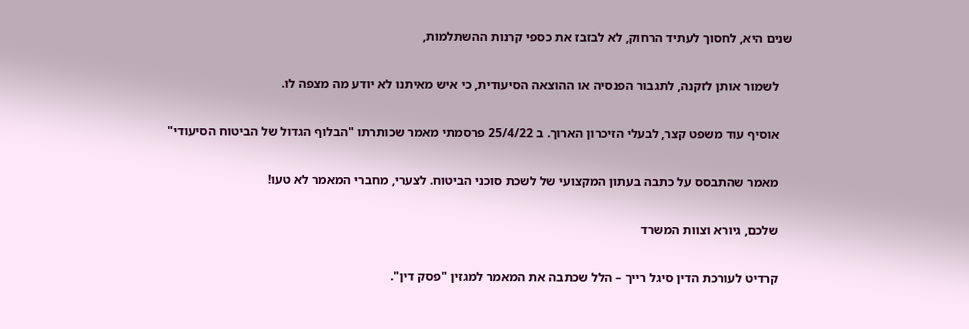שנים היא, לחסוך לעתיד הרחוק, לא לבזבז את כספי קרנות ההשתלמות,

    לשמור אותן לזקנה, לתגבור הפנסיה או ההוצאה הסיעודית, כי איש מאיתנו לא יודע מה מצפה לו.

    אוסיף עוד משפט קצר, לבעלי הזיכרון הארוך. ב 25/4/22 פרסמתי מאמר שכותרתו "הבלוף הגדול של הביטוח הסיעודי"

    מאמר שהתבסס על כתבה בעתון המקצועי של לשכת סוכני הביטוח. לצערי, מחברי המאמר לא טעו!

    שלכם, גיורא וצוות המשרד

    קרדיט לעורכת הדין סיגל רייך – הלל שכתבה את המאמר למגזין "פסק דין".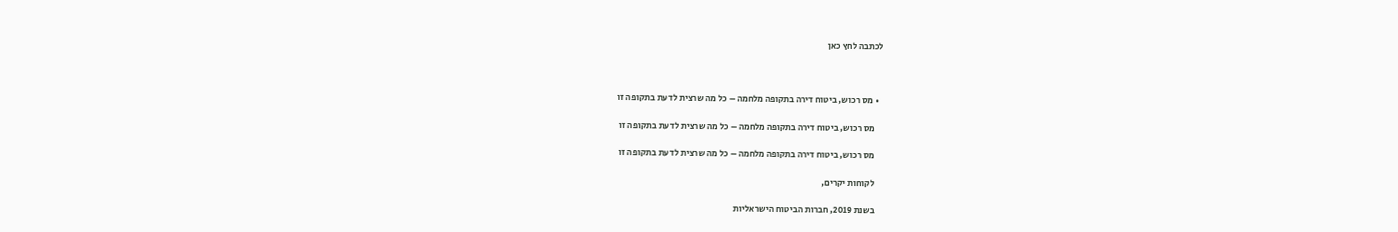לכתבה לחץ כאן



  • מס רכוש, ביטוח דירה בתקופה מלחמה – כל מה שרצית לדעת בתקופה זו

    מס רכוש, ביטוח דירה בתקופה מלחמה – כל מה שרצית לדעת בתקופה זו

    מס רכוש, ביטוח דירה בתקופה מלחמה – כל מה שרצית לדעת בתקופה זו

    לקוחות יקרים,

    בשנת 2019, חברות הביטוח הישראליות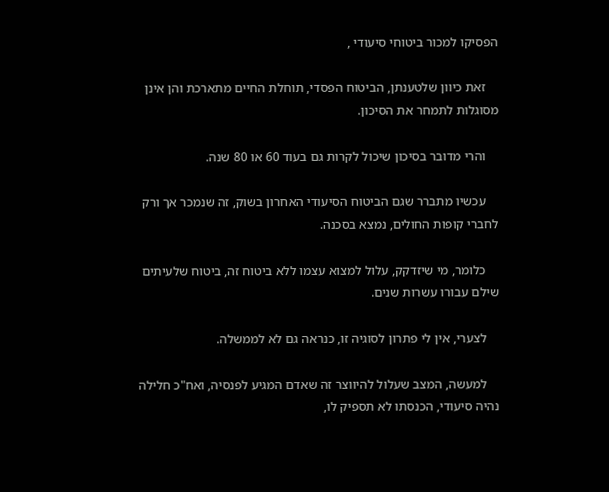הפסיקו למכור ביטוחי סיעודי ,

    זאת כיוון שלטענתן, הביטוח הפסדי, תוחלת החיים מתארכת והן אינן מסוגלות לתמחר את הסיכון.

    והרי מדובר בסיכון שיכול לקרות גם בעוד 60 או 80 שנה.

    עכשיו מתברר שגם הביטוח הסיעודי האחרון בשוק, זה שנמכר אך ורק לחברי קופות החולים, נמצא בסכנה.

    כלומר, מי שיזדקק, עלול למצוא עצמו ללא ביטוח זה, ביטוח שלעיתים שילם עבורו עשרות שנים.

    לצערי, אין לי פתרון לסוגיה זו, כנראה גם לא לממשלה.

    למעשה, המצב שעלול להיווצר זה שאדם המגיע לפנסיה, ואח"כ חלילה נהיה סיעודי, הכנסתו לא תספיק לו,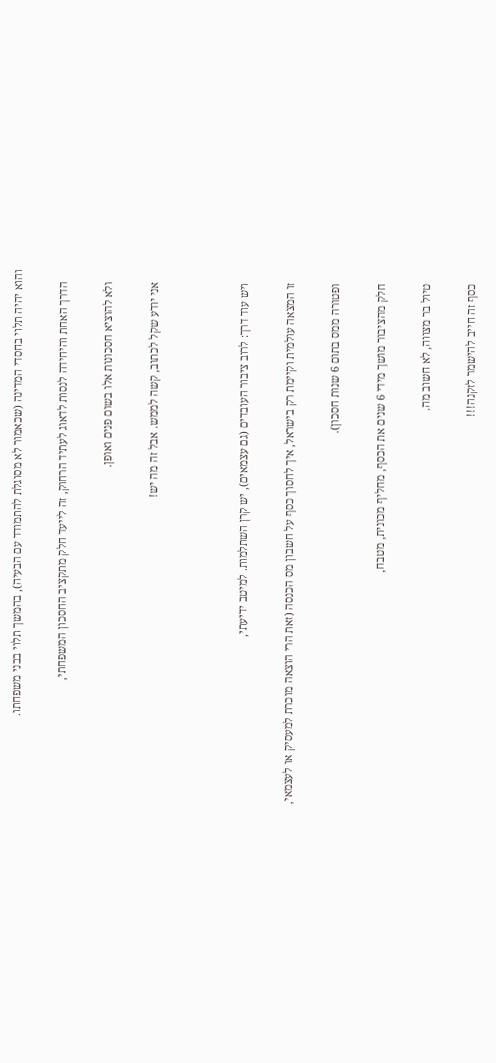והוא יהיה תלוי בחסדי המדינה (שכאמור לא מסוגלת להתמודד עם הבעיה), בהמשך תלוי בבני משפחתו.

    הדרך האחת והיחידה לנסות לדאוג לעתיד הרחוק, זה לייעד חלק מתקציב החסכון המשפחתי,

    ולא להוציא חסכונות אלו בשום פנים ואופן.

    אני יודע שקל לכתוב, קשה לממש. אבל זה מה יש!



    ויש עוד דרך: לרוב ציבור העובדים (גם עצמאים), יש קרן השתלמות. למיטב ידיעתי,

    זו המצאה עולמית וקיימת רק בישראל, איך לחסוך כסף על חשבון מס הכנסה (זאת הרי הוצאה מוכרת למעסיק או לעצמאי,

    ופטורה ממס בתום 6 שנות חסכון).

    חלק מהציבור מושך מידי 6 שנים את הכסף, מחליף מכונית, מטבח,

    טיול בר מצווה, לא חשוב מה.

    כסף זה חייב להישמר לזקנה!!!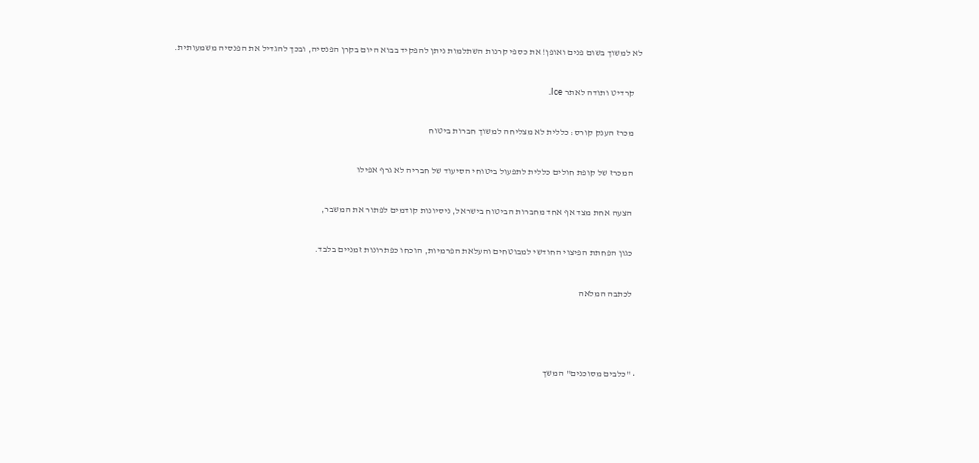לא למשוך בשום פנים ואופן! את כספי קרנות השתלמות ניתן להפקיד בבוא היום בקרן הפנסיה, ובכך להגדיל את הפנסיה משמעותית.

    קרדיט ותודה לאתר Ice.

    מכרז הענק קורס: כללית לא מצליחה למשוך חברות ביטוח

    המכרז של קופת חולים כללית לתפעול ביטוחי הסיעוד של חבריה לא גרף אפילו

    הצעה אחת מצד אף אחד מחברות הביטוח בישראל, ניסיונות קודמים לפתור את המשבר,

    כגון הפחתת הפיצוי החודשי למבוטחים והעלאת הפרמיות, הוכחו כפתרונות זמניים בלבד.

    לכתבה המלאה



  • "כלבים מסוכנים" המשך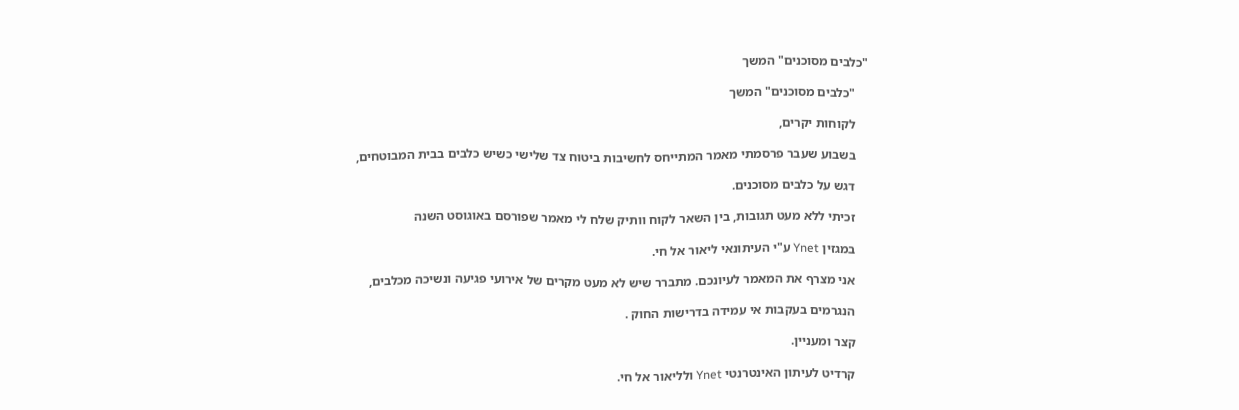"כלבים מסוכנים" המשך

    "כלבים מסוכנים" המשך

    לקוחות יקרים,

    בשבוע שעבר פרסמתי מאמר המתייחס לחשיבות ביטוח צד שלישי כשיש כלבים בבית המבוטחים,

    דגש על כלבים מסוכנים.

    זכיתי ללא מעט תגובות, בין השאר לקוח וותיק שלח לי מאמר שפורסם באוגוסט השנה

    במגזין Ynet ע"י העיתונאי ליאור אל חי.

    אני מצרף את המאמר לעיונכם. מתברר שיש לא מעט מקרים של אירועי פגיעה ונשיכה מכלבים,

    הנגרמים בעקבות אי עמידה בדרישות החוק .

    קצר ומעניין.

    קרדיט לעיתון האינטרנטי Ynet ולליאור אל חי.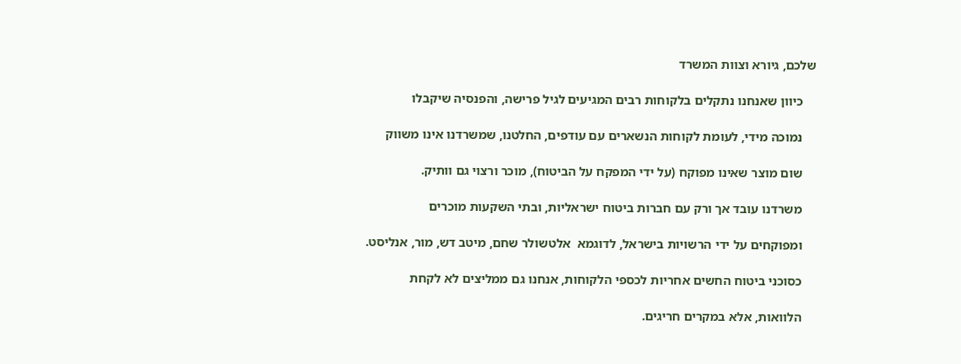שלכם, גיורא וצוות המשרד

    כיוון שאנחנו נתקלים בלקוחות רבים המגיעים לגיל פרישה, והפנסיה שיקבלו

    נמוכה מידי, לעומת לקוחות הנשארים עם עודפים, החלטנו, שמשרדנו אינו משווק

    שום מוצר שאינו מפוקח (על ידי המפקח על הביטוח), מוכר ורצוי גם וותיק.

    משרדנו עובד אך ורק עם חברות ביטוח ישראליות, ובתי השקעות מוכרים

    ומפוקחים על ידי הרשויות בישראל, לדוגמא  אלטשולר שחם, מיטב דש, מור, אנליסט.

    כסוכני ביטוח החשים אחריות לכספי הלקוחות, אנחנו גם ממליצים לא לקחת

    הלוואות, אלא במקרים חריגים.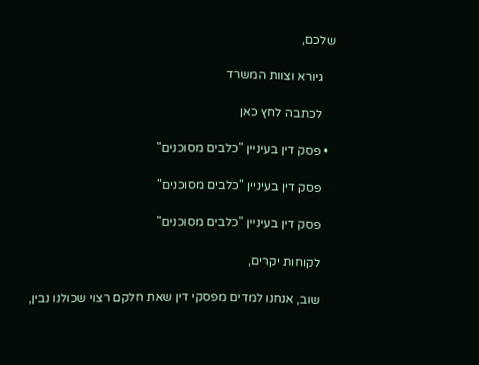שלכם,

    גיורא וצוות המשרד

    לכתבה לחץ כאן

  • פסק דין בעיניין "כלבים מסוכנים"

    פסק דין בעיניין "כלבים מסוכנים"

    פסק דין בעיניין "כלבים מסוכנים"

    לקוחות יקרים,

    שוב, אנחנו למדים מפסקי דין שאת חלקם רצוי שכולנו נבין,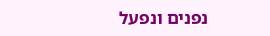נפנים ונפעל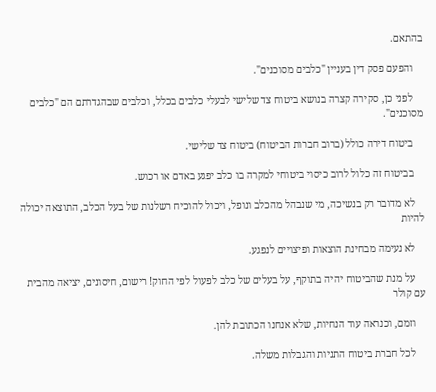בהתאם.

    והפעם פסק דין בעניין "כלבים מסוכנים".

    לפני כן, סקירה קצרה בנושא ביטוח צד שלישי לבעלי כלבים בכלל, וכלבים שבהגדרתם הם "כלבים מסוכנים".

    ביטוח דירה כולל (ברוב חברות הביטוח) ביטוח צד שלישי.

    בביטוח זה כלול לרוב כיסוי ביטוחי למקרה בו כלב יפגע באדם או רכוש.

    לא מדובר רק בנשיכה, מי שנבהל מהכלב ונופל, ויכול להוכיח רשלנות של בעל הכלב, התוצאה יכולה להיות

    לא נעימה מבחינת הוצאות ופיצויים לנפגע.

    על מנת שהביטוח יהיה בתוקף, על בעלים של כלב לפעול לפי החוק! רישום, חיסונים, יציאה מהבית עם קולר

    וזמם, וכנראה עוד הנחיות, שלא אנחנו הכתובת להן.

    לכל חברת ביטוח התניות והגבלות משלה.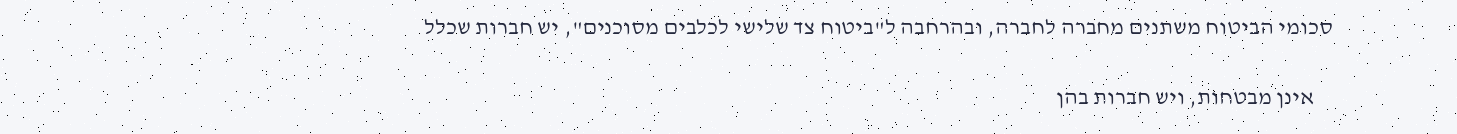סכומי הביטוח משתנים מחברה לחברה, ובהרחבה ל"ביטוח צד שלישי לכלבים מסוכנים", יש חברות שכלל

    אינן מבטחות, ויש חברות בהן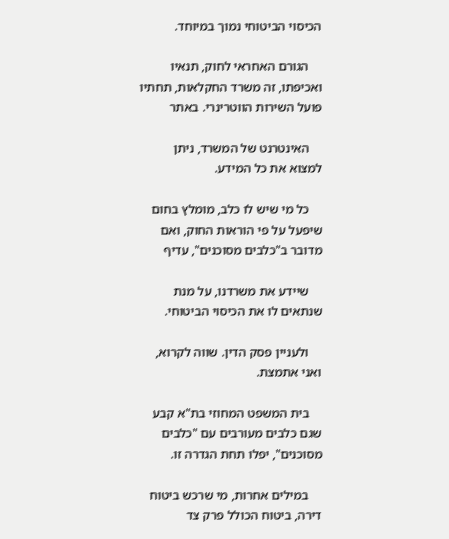הכיסוי הביטוחי נמוך במיוחד.

    הגורם האחראי לחוק, תנאיו ואכיפתו, זה משרד החקלאות, תחתיו פועל השירות הווטרינרי. באתר

    האינטרנט של המשרד, ניתן למצוא את כל המידע.

    כל מי שיש לו כלב, מומלץ בחום שיפעל על פי הוראות החוק, ואם מדובר ב"כלבים מסוכנים", עדיף

    שיידע את משרדנו, על מנת שנתאים לו את הכיסוי הביטוחי.

    ולעניין פסק הדין. שווה לקרוא, ואני אתמצת.

    בית המשפט המחוזי בת"א קבע שגם כלבים מעורבים עם "כלבים מסוכנים", יפלו תחת הגדרה זו.

    במילים אחרות, מי שרכש ביטוח דירה, ביטוח הכולל פרק צד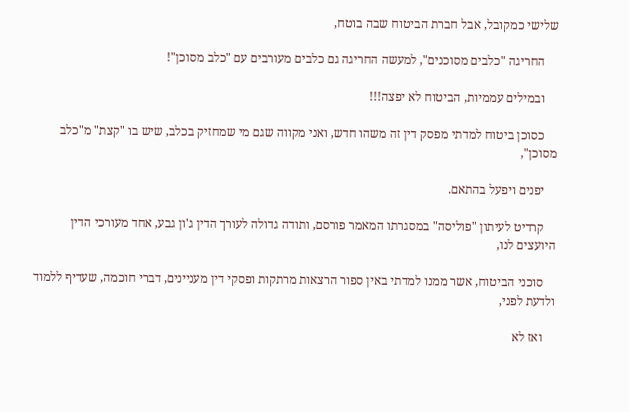שלישי כמקובל, אבל חברת הביטוח שבה בוטח,

    החריגה "כלבים מסוכנים", למעשה החריגה גם כלבים מעורבים עם "כלב מסוכן"!

    ובמילים עממיות, הביטוח לא יפצה!!!

    כסוכן ביטוח למדתי מפסק דין זה משהו חדש, ואני מקווה שגם מי שמחזיק בכלב, שיש בו "קצת" מ"כלב מסוכן",

    יפנים ויפעל בהתאם.

    קרדיט לעיתון "פוליסה" במסגרתו המאמר פורסם, ותודה גדולה לעורך הדין ג'ון גבע, אחד מעורכי הדין היועצים לנו,

    סוכני הביטוח, אשר ממנו למדתי באין ספור הרצאות מרתקות ופסקי דין מעניינים, דברי חוכמה, שעדיף ללמוד ולדעת לפני,

    ואז לא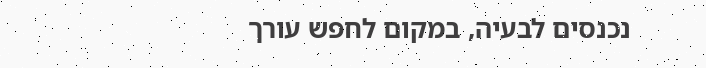נכנסים לבעיה, במקום לחפש עורך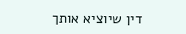דין שיוציא אותך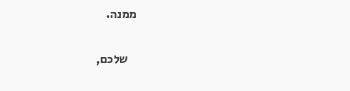ממנה.

    שלכם,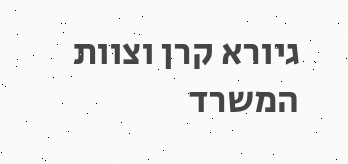גיורא קרן וצוות המשרד